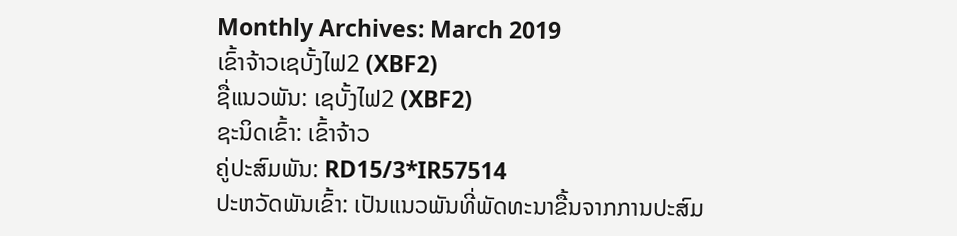Monthly Archives: March 2019
ເຂົ້າຈ້າວເຊບັ້ງໄຟ2 (XBF2)
ຊື່ແນວພັນ: ເຊບັ້ງໄຟ2 (XBF2)
ຊະນິດເຂົ້າ: ເຂົ້າຈ້າວ
ຄູ່ປະສົມພັນ: RD15/3*IR57514
ປະຫວັດພັນເຂົ້າ: ເປັນແນວພັນທີ່ພັດທະນາຂື້ນຈາກການປະສົມ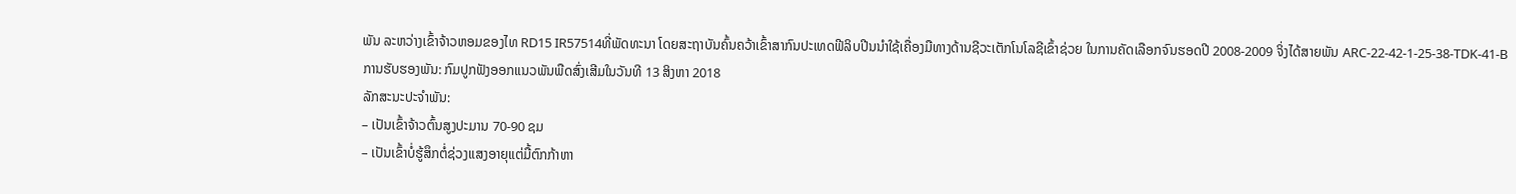ພັນ ລະຫວ່າງເຂົ້າຈ້າວຫອມຂອງໄທ RD15 IR57514ທີ່ພັດທະນາ ໂດຍສະຖາບັນຄົ້ນຄວ້າເຂົ້າສາກົນປະເທດຟີລິບປີນນຳໃຊ້ເຄື່ອງມືທາງດ້ານຊີວະເຕັກໂນໂລຊີເຂົ້າຊ່ວຍ ໃນການຄັດເລືອກຈົນຮອດປີ 2008-2009 ຈິ່ງໄດ້ສາຍພັນ ARC-22-42-1-25-38-TDK-41-B
ການຮັບຮອງພັນ: ກົມປູກຟັງອອກແນວພັນພືດສົ່ງເສີມໃນວັນທີ 13 ສິງຫາ 2018
ລັກສະນະປະຈຳພັນ:
– ເປັນເຂົ້າຈ້າວຕົ້ນສູງປະມານ 70-90 ຊມ
– ເປັນເຂົ້າບໍ່ຮູ້ສຶກຕໍ່ຊ່ວງແສງອາຍຸແຕ່ມື້ຕົກກ້າຫາ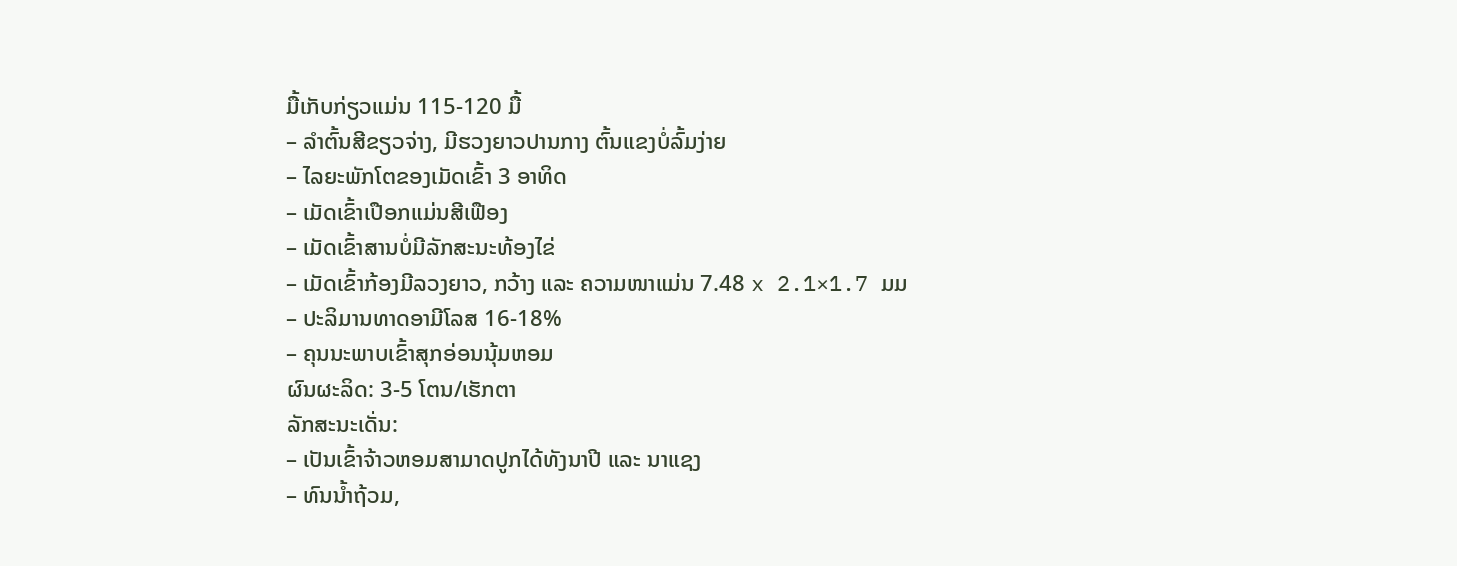ມື້ເກັບກ່ຽວແມ່ນ 115-120 ມື້
– ລຳຕົ້ນສີຂຽວຈ່າງ, ມີຮວງຍາວປານກາງ ຕົ້ນແຂງບໍ່ລົ້ມງ່າຍ
– ໄລຍະພັກໂຕຂອງເມັດເຂົ້າ 3 ອາທິດ
– ເມັດເຂົ້າເປືອກແມ່ນສີເຟືອງ
– ເມັດເຂົ້າສານບໍ່ມີລັກສະນະທ້ອງໄຂ່
– ເມັດເຂົ້າກ້ອງມີລວງຍາວ, ກວ້າງ ແລະ ຄວາມໜາແມ່ນ 7.48 x 2.1×1.7 ມມ
– ປະລິມານທາດອາມີໂລສ 16-18%
– ຄຸນນະພາບເຂົ້າສຸກອ່ອນນຸ້ມຫອມ
ຜົນຜະລິດ: 3-5 ໂຕນ/ເຮັກຕາ
ລັກສະນະເດັ່ນ:
– ເປັນເຂົ້າຈ້າວຫອມສາມາດປູກໄດ້ທັງນາປີ ແລະ ນາແຊງ
– ທົນນ້ຳຖ້ວມ,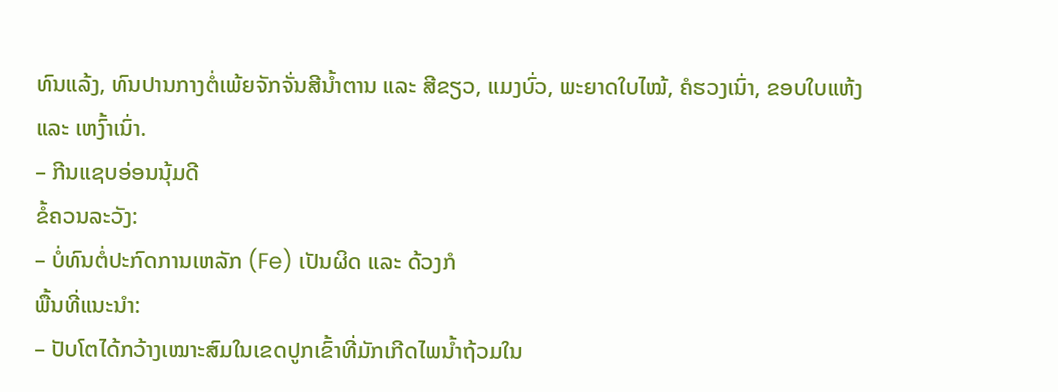ທົນແລ້ງ, ທົນປານກາງຕໍ່ເພ້ຍຈັກຈັ່ນສີນ້ຳຕານ ແລະ ສີຂຽວ, ແມງບົ່ວ, ພະຍາດໃບໄໝ້, ຄໍຮວງເນົ່າ, ຂອບໃບແຫ້ງ ແລະ ເຫງົ້າເນົ່າ.
– ກີນແຊບອ່ອນນຸ້ມດີ
ຂໍ້ຄວນລະວັງ:
– ບໍ່ທົນຕໍ່ປະກົດການເຫລັກ (Fe) ເປັນຜິດ ແລະ ດ້ວງກໍ
ພື້ນທີ່ແນະນຳ:
– ປັບໂຕໄດ້ກວ້າງເໝາະສົມໃນເຂດປູກເຂົ້າທີ່ມັກເກີດໄພນ້ຳຖ້ວມໃນ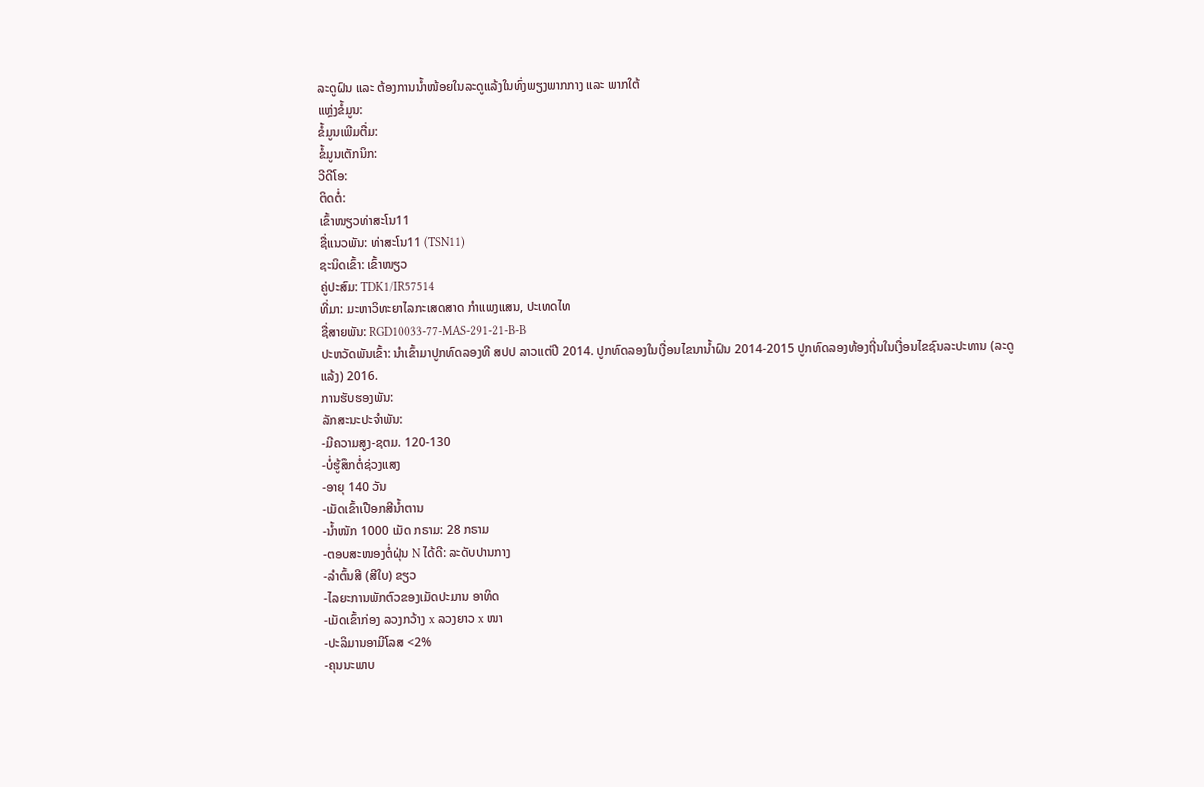ລະດູຝົນ ແລະ ຕ້ອງການນ້ຳໜ້ອຍໃນລະດູແລ້ງໃນທົ່ງພຽງພາກກາງ ແລະ ພາກໃຕ້
ແຫຼ່ງຂໍ້ມູນ:
ຂໍ້ມູນເພີມຕື່ມ:
ຂໍ້ມູນເຕັກນິກ:
ວີດີໂອ:
ຕິດຕໍ່:
ເຂົ້າໜຽວທ່າສະໂນ11
ຊື່ແນວພັນ: ທ່າສະໂນ11 (TSN11)
ຊະນິດເຂົ້າ: ເຂົ້າໜຽວ
ຄູ່ປະສົມ: TDK1/IR57514
ທີ່ມາ: ມະຫາວິທະຍາໄລກະເສດສາດ ກຳແພງແສນ, ປະເທດໄທ
ຊື່ສາຍພັນ: RGD10033-77-MAS-291-21-B-B
ປະຫວັດພັນເຂົ້າ: ນໍາເຂົ້າມາປູກທົດລອງທີ ສປປ ລາວແຕ່ປີ 2014. ປູກທົດລອງໃນເງື່ອນໄຂນານໍ້າຝົນ 2014-2015 ປູກທົດລອງທ້ອງຖີ່ນໃນເງື່ອນໄຂຊົນລະປະທານ (ລະດູແລ້ງ) 2016.
ການຮັບຮອງພັນ:
ລັກສະນະປະຈໍາພັນ:
-ມີຄວາມສູງ-ຊຕມ. 120-130
-ບໍ່ຮູ້ສຶກຕໍ່ຊ່ວງແສງ
-ອາຍຸ 140 ວັນ
-ເມັດເຂົ້າເປືອກສີນໍ້າຕານ
-ນໍ້າໜັກ 1000 ເມັດ ກຣາມ: 28 ກຣາມ
-ຕອບສະໜອງຕໍ່ຝຸ່ນ N ໄດ້ດີ: ລະດັບປານກາງ
-ລໍາຕົ້ນສີ (ສີໃບ) ຂຽວ
-ໄລຍະການພັກຕົວຂອງເມັດປະມານ ອາທິດ
-ເມັດເຂົ້າກ່ອງ ລວງກວ້າງ x ລວງຍາວ x ໜາ
-ປະລິມານອາມີໂລສ <2%
-ຄຸນນະພາບ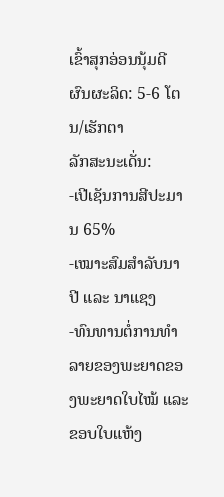ເຂົ້າສຸກອ່ອນນຸ້ມດີ
ຜົນຜະລິດ: 5-6 ໂຕນ/ເຮັກຕາ
ລັກສະນະເດັ່ນ:
-ເປີເຊັນການສີປະມານ 65%
-ເໝາະສົມສຳລັບນາ ປີ ແລະ ນາແຊງ
-ທົນທານຕໍ່ການທໍາລາຍຂອງພະຍາດຂອງພະຍາດໃບໄໝ້ ແລະ ຂອບໃບແຫ້ງ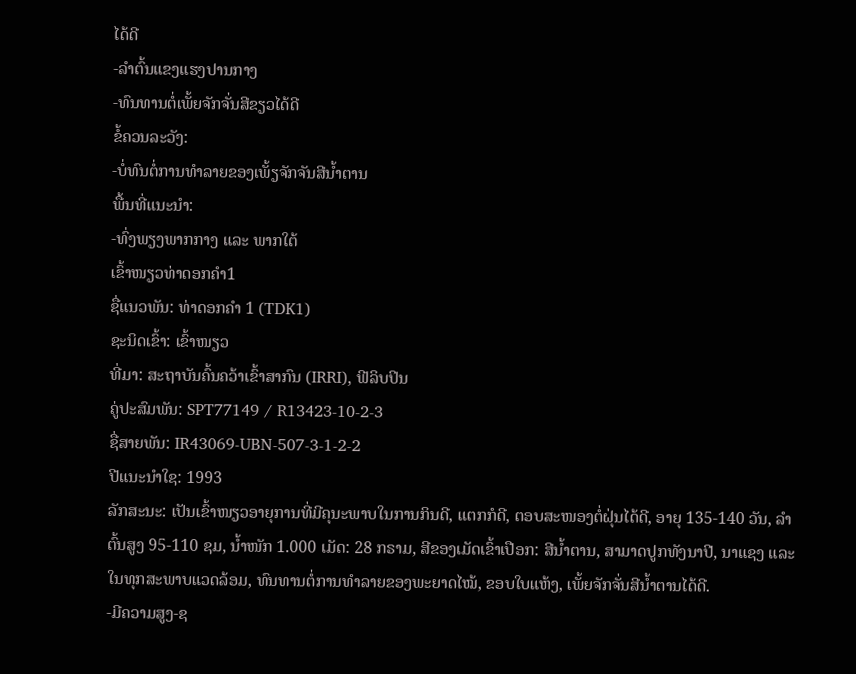ໄດ້ດີ
-ລໍາຕົ້ນແຂງແຮງປານກາງ
-ທົນທານຕໍ່ເພັ້ຍຈັກຈັ່ນສີຂຽວໄດ້ດີ
ຂໍ້ຄວນລະວັງ:
-ບໍ່ທົນຕໍ່ການທໍາລາຍຂອງເພັ້ຽຈັກຈັນສີນໍ້າຕານ
ພື້ນທີ່ແນະນໍາ:
-ທົ່ງພຽງພາກກາງ ແລະ ພາກໃຕ້
ເຂົ້າໜຽວທ່າດອກຄໍາ1
ຊື່ແນວພັນ: ທ່າດອກຄໍາ 1 (TDK1)
ຊະນິດເຂົ້າ: ເຂົ້າໜຽວ
ທີ່ມາ: ສະຖາບັນຄົ້ນຄວ້າເຂົ້າສາກົນ (IRRI), ຟີລິບປິນ
ຄູ່ປະສົມພັນ: SPT77149 / R13423-10-2-3
ຊື່ສາຍພັນ: IR43069-UBN-507-3-1-2-2
ປີແນະນໍາໃຊ: 1993
ລັກສະນະ: ເປັນເຂົ້າໜຽວອາຍຸການທີ່ມີຄຸນະພາບໃນການກິນດີ, ແຕກກໍດີ, ຕອບສະໜອງຕໍ່ຝຸ່ນໄດ້ດີ, ອາຍຸ 135-140 ວັນ, ລຳຕົ້ນສູງ 95-110 ຊມ, ນ້ຳໜັກ 1.000 ເມັດ: 28 ກຣາມ, ສີຂອງເມັດເຂົ້າເປືອກ: ສີນ້ຳຕານ, ສາມາດປູກທັງນາປີ, ນາແຊງ ແລະ ໃນທຸກສະພາບແວດລ້ອມ, ທົນທານຕໍ່ການທຳລາຍຂອງພະຍາດໄໝ້, ຂອບໃບແຫ້ງ, ເພັ້ຍຈັກຈັ່ນສີນ້ຳຕານໄດ້ດີ.
-ມີຄວາມສູງ-ຊ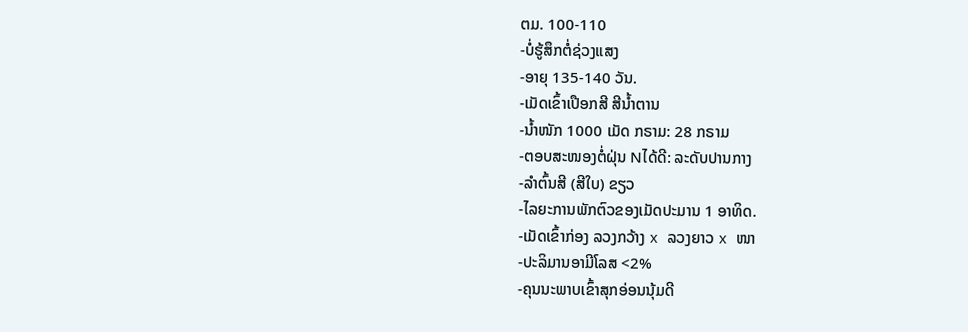ຕມ. 100-110
-ບໍ່ຮູ້ສຶກຕໍ່ຊ່ວງແສງ
-ອາຍຸ 135-140 ວັນ.
-ເມັດເຂົ້າເປືອກສີ ສີນໍ້າຕານ
-ນໍ້າໜັກ 1000 ເມັດ ກຣາມ: 28 ກຣາມ
-ຕອບສະໜອງຕໍ່ຝຸ່ນ Nໄດ້ດີ: ລະດັບປານກາງ
-ລໍາຕົ້ນສີ (ສີໃບ) ຂຽວ
-ໄລຍະການພັກຕົວຂອງເມັດປະມານ 1 ອາທິດ.
-ເມັດເຂົ້າກ່ອງ ລວງກວ້າງ x ລວງຍາວ x ໜາ
-ປະລິມານອາມີໂລສ <2%
-ຄຸນນະພາບເຂົ້າສຸກອ່ອນນຸ້ມດີ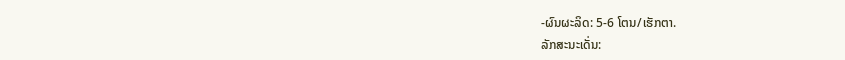-ຜົນຜະລິດ: 5-6 ໂຕນ/ເຮັກຕາ.
ລັກສະນະເດັ່ນ: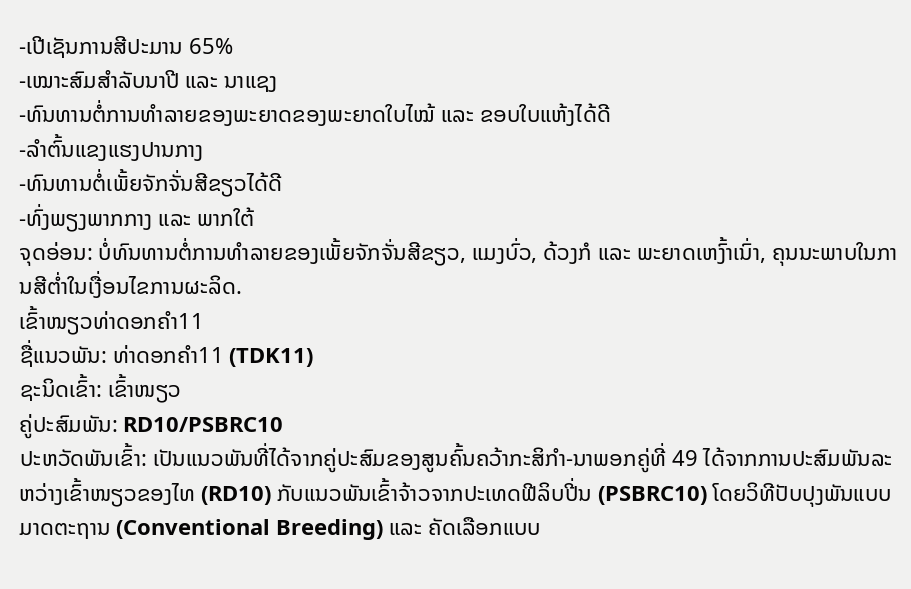-ເປີເຊັນການສີປະມານ 65%
-ເໝາະສົມສຳລັບນາປີ ແລະ ນາແຊງ
-ທົນທານຕໍ່ການທໍາລາຍຂອງພະຍາດຂອງພະຍາດໃບໄໝ້ ແລະ ຂອບໃບແຫ້ງໄດ້ດີ
-ລໍາຕົ້ນແຂງແຮງປານກາງ
-ທົນທານຕໍ່ເພັ້ຍຈັກຈັ່ນສີຂຽວໄດ້ດີ
-ທົ່ງພຽງພາກກາງ ແລະ ພາກໃຕ້
ຈຸດອ່ອນ: ບໍ່ທົນທານຕໍ່ການທຳລາຍຂອງເພັ້ຍຈັກຈັ່ນສີຂຽວ, ແມງບົ່ວ, ດ້ວງກໍ ແລະ ພະຍາດເຫງົ້າເນົ່າ, ຄຸນນະພາບໃນການສີຕ່ຳໃນເງື່ອນໄຂການຜະລິດ.
ເຂົ້າໜຽວທ່າດອກຄໍາ11
ຊື່ແນວພັນ: ທ່າດອກຄຳ11 (TDK11)
ຊະນິດເຂົ້າ: ເຂົ້າໜຽວ
ຄູ່ປະສົມພັນ: RD10/PSBRC10
ປະຫວັດພັນເຂົ້າ: ເປັນແນວພັນທີ່ໄດ້ຈາກຄູ່ປະສົມຂອງສູນຄົ້ນຄວ້າກະສິກຳ-ນາພອກຄູ່ທີ່ 49 ໄດ້ຈາກການປະສົມພັນລະຫວ່າງເຂົ້າໜຽວຂອງໄທ (RD10) ກັບແນວພັນເຂົ້າຈ້າວຈາກປະເທດຟີລິບປີ່ນ (PSBRC10) ໂດຍວິທີປັບປຸງພັນແບບມາດຕະຖານ (Conventional Breeding) ແລະ ຄັດເລືອກແບບ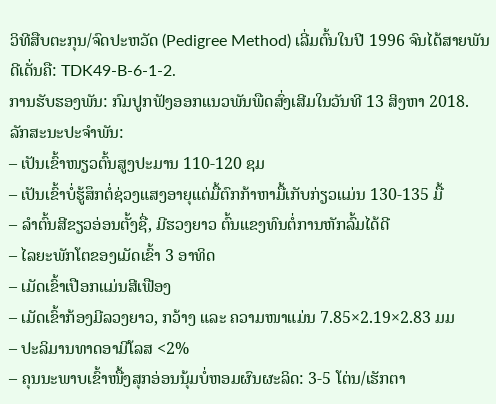ວິທີສືບຕະກຸນ/ຈົດປະຫວັດ (Pedigree Method) ເລີ່ມຕົ້ນໃນປີ 1996 ຈົນໄດ້ສາຍພັນດີເດັ່ນຄື: TDK49-B-6-1-2.
ການຮັບຮອງພັນ: ກົມປູກຟັງອອກແນວພັນພືດສົ່ງເສີມໃນວັນທີ 13 ສິງຫາ 2018.
ລັກສະນະປະຈຳພັນ:
– ເປັນເຂົ້າໜຽວຕົ້ນສູງປະມານ 110-120 ຊມ
– ເປັນເຂົ້າບໍ່ຮູ້ສຶກຕໍ່ຊ່ວງແສງອາຍຸແຕ່ມື້ຕົກກ້າຫາມື້ເກັບກ່ຽວແມ່ນ 130-135 ມື້
– ລຳຕົ້ນສີຂຽວອ່ອນຕັ້ງຊື່, ມີຮວງຍາວ ຕົ້ນແຂງທົນຕໍ່ການຫັກລົ້ມໄດ້ດີ
– ໄລຍະພັກໂຕຂອງເມັດເຂົ້າ 3 ອາທິດ
– ເມັດເຂົ້າເປືອກແມ່ນສີເຟືອງ
– ເມັດເຂົ້າກ້ອງມີລວງຍາວ, ກວ້າງ ແລະ ຄວາມໜາແມ່ນ 7.85×2.19×2.83 ມມ
– ປະລິມານທາດອາມີໂລສ <2%
– ຄຸນນະພາບເຂົ້າໜື້ງສຸກອ່ອນນຸ້ມບໍ່ຫອມຜົນຜະລິດ: 3-5 ໂຕ່ນ/ເຮັກຕາ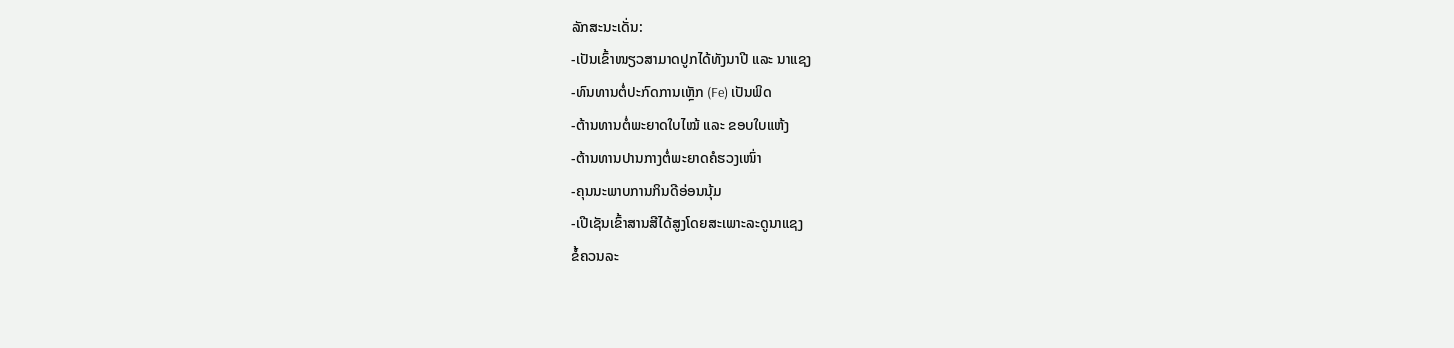ລັກສະນະເດັ່ນ:
-ເປັນເຂົ້າໜຽວສາມາດປູກໄດ້ທັງນາປີ ແລະ ນາແຊງ
-ທົນທານຕໍ່ປະກົດການເຫຼັກ (Fe) ເປັນພິດ
-ຕ້ານທານຕໍ່ພະຍາດໃບໄໝ້ ແລະ ຂອບໃບແຫ້ງ
-ຕ້ານທານປານກາງຕໍ່ພະຍາດຄໍຮວງເໜົ່າ
-ຄຸນນະພາບການກິນດີອ່ອນນຸ້ມ
-ເປີເຊັນເຂົ້າສານສີໄດ້ສູງໂດຍສະເພາະລະດູນາແຊງ
ຂໍ້ຄວນລະ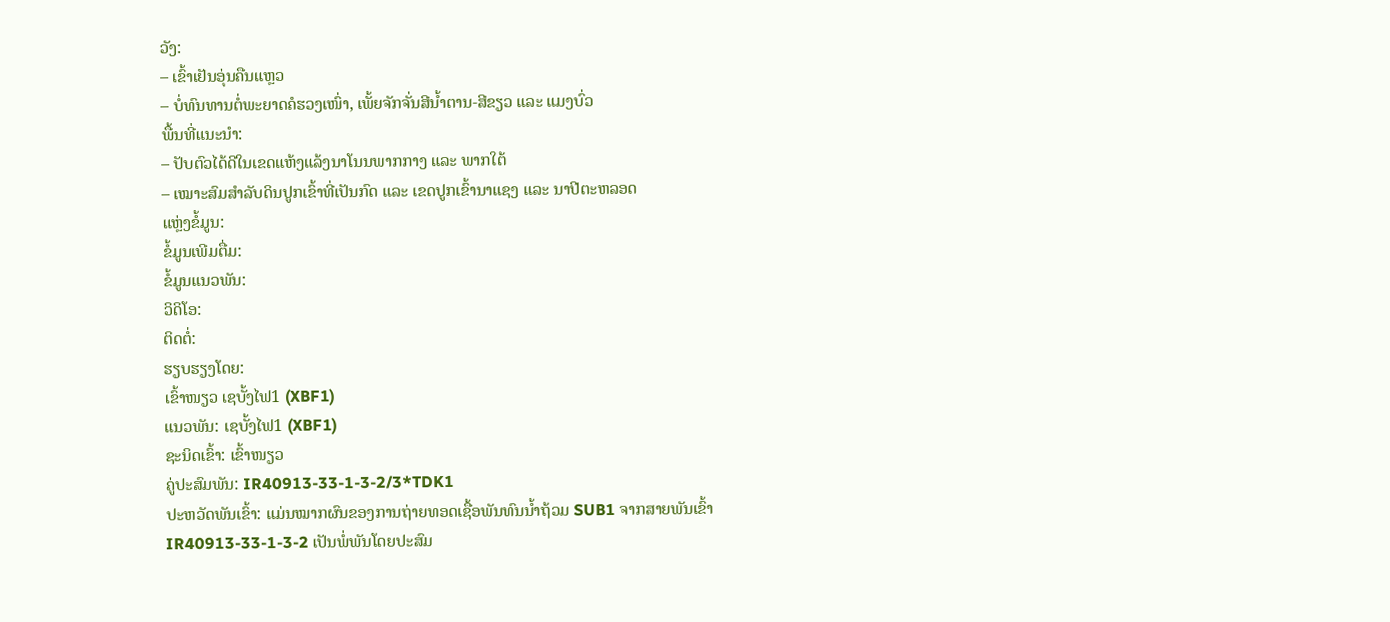ວັງ:
– ເຂົ້າເຢັນອຸ່ນຄືນແຫຼວ
– ບໍ່ທົນທານຕໍ່ພະຍາດຄໍຮວງເໜົ່າ, ເພັ້ຍຈັກຈັ່ນສີນ້ຳຕານ-ສີຂຽວ ແລະ ແມງບົ່ວ
ພື້ນທີ່ແນະນຳ:
– ປັບຕົວໄດ້ດີໃນເຂດແຫ້ງແລ້ງນາໂນນພາກກາງ ແລະ ພາກໃຕ້
– ເໝາະສົມສໍາລັບດິນປູກເຂົ້າທີ່ເປັນກົດ ແລະ ເຂດປູກເຂົ້ານາແຊງ ແລະ ນາປີຕະຫລອດ
ແຫຼ່ງຂໍ້ມູນ:
ຂໍ້ມູນເພີມຕື່ມ:
ຂໍ້ມູນແນວພັນ:
ວິດິໂອ:
ຕິດຕໍ່:
ຮຽບຮຽງໂດຍ:
ເຂົ້າໜຽວ ເຊບັ້ງໄຟ1 (XBF1)
ແນວພັນ: ເຊບັ້ງໄຟ1 (XBF1)
ຊະນິດເຂົ້າ: ເຂົ້າໜຽວ
ຄູ່ປະສົມພັນ: IR40913-33-1-3-2/3*TDK1
ປະຫວັດພັນເຂົ້າ: ແມ່ນໝາກຜົນຂອງການຖ່າຍທອດເຊື້ອພັນທົນນ້ຳຖ້ວມ SUB1 ຈາກສາຍພັນເຂົ້າ IR40913-33-1-3-2 ເປັນພໍ່ພັນໂດຍປະສົມ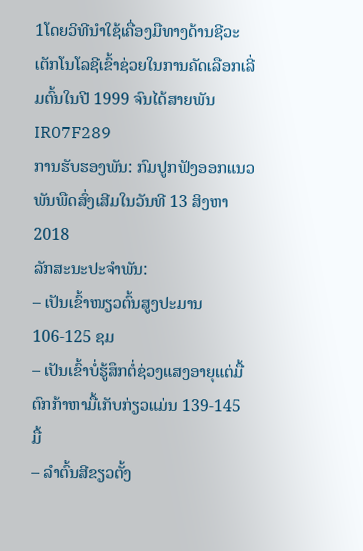1ໂດຍວິທີນຳໃຊ້ເຄື່ອງມືທາງດ້ານຊີວະເຕັກໂນໂລຊີເຂົ້າຊ່ວຍໃນການຄັດເລືອກເລີ່ມຕົ້ນໃນປີ 1999 ຈົນໄດ້ສາຍພັນ IR07F289
ການຮັບຮອງພັນ: ກົມປູກຟັງອອກແນວພັນພືດສົ່ງເສີມໃນວັນທີ 13 ສິງຫາ 2018
ລັກສະນະປະຈຳພັນ:
– ເປັນເຂົ້າໜຽວຕົ້ນສູງປະມານ 106-125 ຊມ
– ເປັນເຂົ້າບໍ່ຮູ້ສຶກຕໍ່ຊ່ວງແສງອາຍຸແຕ່ມື້ຕົກກ້າຫາມື້ເກັບກ່ຽວແມ່ນ 139-145 ມື້
– ລຳຕົ້ນສີຂຽວຕັ້ງ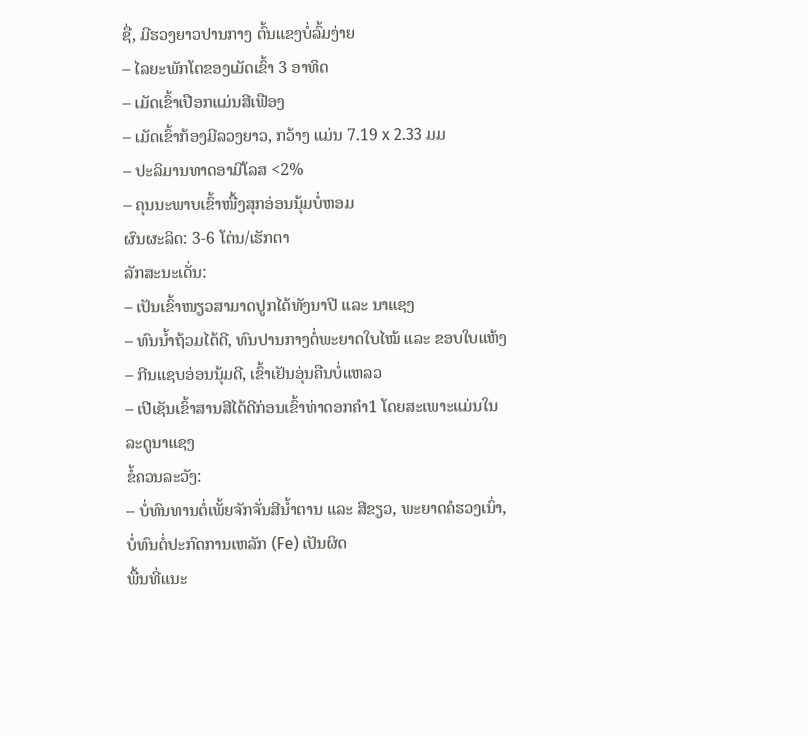ຊື່, ມີຮວງຍາວປານກາງ ຕົ້ນແຂງບໍ່ລົ້ມງ່າຍ
– ໄລຍະພັກໂຕຂອງເມັດເຂົ້າ 3 ອາທິດ
– ເມັດເຂົ້າເປືອກແມ່ນສີເຟືອງ
– ເມັດເຂົ້າກ້ອງມີລວງຍາວ, ກວ້າງ ແມ່ນ 7.19 x 2.33 ມມ
– ປະລິມານທາດອາມີໂລສ <2%
– ຄຸນນະພາບເຂົ້າໜື້ງສຸກອ່ອນນຸ້ມບໍ່ຫອມ
ຜົນຜະລິດ: 3-6 ໂຕ່ນ/ເຮັກຕາ
ລັກສະນະເດັ່ນ:
– ເປັນເຂົ້າໜຽວສາມາດປູກໄດ້ທັງນາປີ ແລະ ນາແຊງ
– ທົນນ້ຳຖ້ວມໄດ້ດີ, ທົນປານກາງຕໍ່ພະຍາດໃບໄໝ້ ແລະ ຂອບໃບແຫ້ງ
– ກີນແຊບອ່ອນນຸ້ມດີ, ເຂົ້າເຢັນອຸ່ນຄືນບໍ່ແຫລວ
– ເປີເຊັນເຂົ້າສານສີໄດ້ດີກ່ອນເຂົ້າທ່າດອກຄຳ1 ໂດຍສະເພາະແມ່ນໃນລະດູນາແຊງ
ຂໍ້ຄວນລະວັງ:
– ບໍ່ທົນທານຕໍ່ເພັ້ຍຈັກຈັ່ນສີນ້ຳຕານ ແລະ ສີຂຽວ, ພະຍາດຄໍຮວງເນົ່າ, ບໍ່ທົນຕໍ່ປະກົດການເຫລັກ (Fe) ເປັນຜິດ
ພື້ນທີ່ແນະ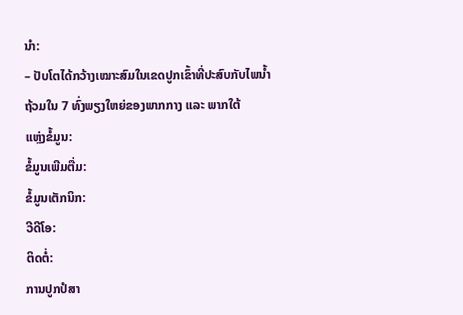ນຳ:
– ປັບໂຕໄດ້ກວ້າງເໝາະສົມໃນເຂດປູກເຂົ້າທີ່ປະສົບກັບໄພນ້ຳຖ້ວມໃນ 7 ທົ່ງພຽງໃຫຍ່ຂອງພາກກາງ ແລະ ພາກໃຕ້
ແຫຼ່ງຂໍ້ມູນ:
ຂໍ້ມູນເພີມຕື່ມ:
ຂໍ້ມູນເຕັກນິກ:
ວີດີໂອ:
ຕິດຕໍ່:
ການປູກປໍສາ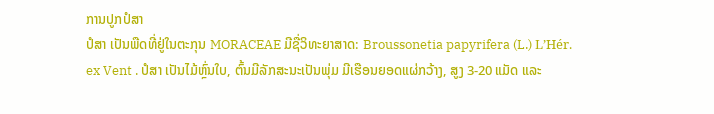ການປູກປໍສາ
ປໍສາ ເປັນພືດທີ່ຢູ່ໃນຕະກຸນ MORACEAE ມີຊື່ວິທະຍາສາດ: Broussonetia papyrifera (L.) L’Hér. ex Vent . ປໍສາ ເປັນໄມ້ຫຼົ່ນໃບ, ຕົ້ນມີລັກສະນະເປັນພຸ່ມ ມີເຮືອນຍອດແຜ່ກວ້າງ, ສູງ 3-20 ແມັດ ແລະ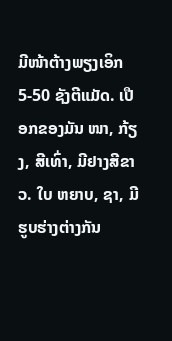ມີໜ້າຕ້າງພຽງເອິກ 5-50 ຊັງຕີແມັດ. ເປືອກຂອງມັນ ໜາ, ກ້ຽງ, ສີເທົ່າ, ມີຢາງສີຂາວ. ໃບ ຫຍາບ, ຊາ, ມີຮູບຮ່າງຕ່າງກັນ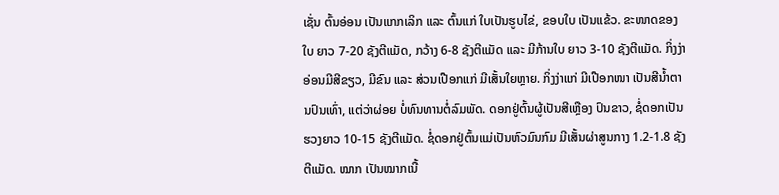ເຊັ່ນ ຕົ້ນອ່ອນ ເປັນແກກເລິກ ແລະ ຕົ້ນແກ່ ໃບເປັນຮູບໄຂ່, ຂອບໃບ ເປັນແຂ້ວ. ຂະໜາດຂອງໃບ ຍາວ 7-20 ຊັງຕີແມັດ, ກວ້າງ 6-8 ຊັງຕີແມັດ ແລະ ມີກ້ານໃບ ຍາວ 3-10 ຊັງຕີແມັດ. ກິ່ງງ່າອ່ອນມີສີຂຽວ, ມີຂົນ ແລະ ສ່ວນເປືອກແກ່ ມີເສັ້ນໃຍຫຼາຍ. ກິ່ງງ່າແກ່ ມີເປືອກໜາ ເປັນສີນໍ້າຕານປົນເທົ່າ, ແຕ່ວ່າຜ່ອຍ ບໍ່ທົນທານຕໍ່ລົມພັດ. ດອກຢູ່ຕົ້ນຜູ້ເປັນສີເຫຼືອງ ປົນຂາວ, ຊໍ່ດອກເປັນຮວງຍາວ 10-15 ຊັງຕີແມັດ. ຊໍ່ດອກຢູ່ຕົ້ນແມ່ເປັນຫົວມົນກົມ ມີເສັ້ນຜ່າສູນກາງ 1.2-1.8 ຊັງຕີແມັດ. ໝາກ ເປັນໝາກເນື້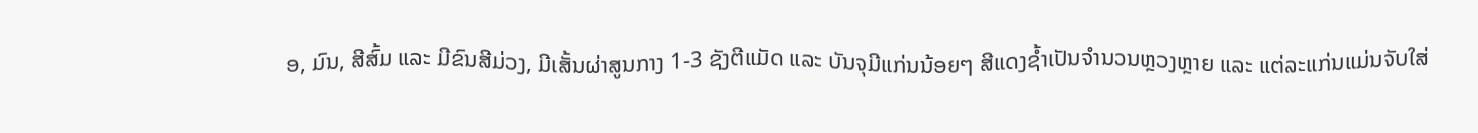ອ, ມົນ, ສີສົ້ມ ແລະ ມີຂົນສີມ່ວງ, ມີເສັ້ນຜ່າສູນກາງ 1-3 ຊັງຕີແມັດ ແລະ ບັນຈຸມີແກ່ນນ້ອຍໆ ສີແດງຊ້ຳເປັນຈຳນວນຫຼວງຫຼາຍ ແລະ ແຕ່ລະແກ່ນແມ່ນຈັບໃສ່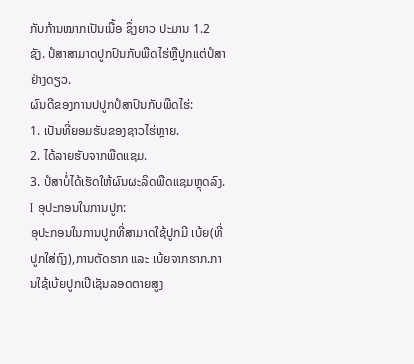ກັບກ້ານໝາກເປັນເນື້ອ ຊຶ່ງຍາວ ປະມານ 1.2 ຊັງ. ປໍສາສາມາດປູກປົນກັບພືດໄຮ່ຫຼືປູກແຕ່ປໍສາຢ່າງດຽວ.
ຜົນດີຂອງການປປູກປໍສາປົນກັບພືດໄຮ່:
1. ເປັນທີ່ຍອມຮັບຂອງຊາວໄຮ່ຫຼາຍ.
2. ໄດ້ລາຍຮັບຈາກພືດແຊມ.
3. ປໍສາບໍ່ໄດ້ເຮັດໃຫ້ຜົນຜະລິດພືດແຊມຫຼຸດລົງ.
I ອຸປະກອນໃນການປູກ:
ອຸປະກອນໃນການປູກທີ່ສາມາດໃຊ້ປູກມີ ເບ້ຍ(ທີ່ປູກໃສ່ຖົງ),ການຕັດຮາກ ແລະ ເບ້ຍຈາກຮາກ.ການໃຊ້ເບ້ຍປູກເປີເຊັນລອດຕາຍສູງ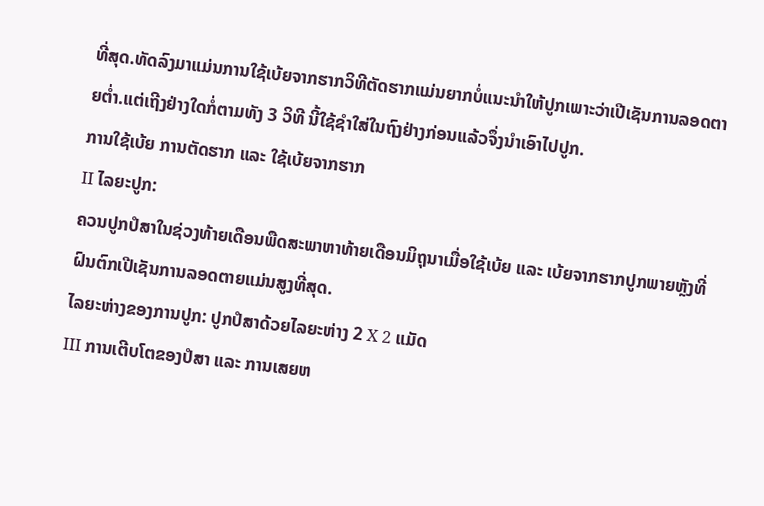ທີ່ສຸດ.ທັດລົງມາແມ່ນການໃຊ້ເບ້ຍຈາກຮາກວິທີຕັດຮາກແມ່ນຍາກບໍ່ແນະນຳໃຫ້ປູກເພາະວ່າເປີເຊັນການລອດຕາຍຕໍ່າ.ແຕ່ເຖີງຢ່າງໃດກໍ່ຕາມທັງ 3 ວິທີ ນີ້ໃຊ້ຊຳໃສ່ໃນຖົງຢ່າງກ່ອນແລ້ວຈຶ່ງນຳເອົາໄປປູກ.
ການໃຊ້ເບ້ຍ ການຕັດຮາກ ແລະ ໃຊ້ເບ້ຍຈາກຮາກ
II ໄລຍະປູກ:
ຄວນປູກປໍສາໃນຊ່ວງທ້າຍເດືອນພືດສະພາຫາທ້າຍເດືອນມິຖຸນາເມື່ອໃຊ້ເບ້ຍ ແລະ ເບ້ຍຈາກຮາກປູກພາຍຫຼັງທີ່ຝົນຕົກເປີເຊັນການລອດຕາຍແມ່ນສູງທີ່ສຸດ.
ໄລຍະຫ່າງຂອງການປູກ: ປູກປໍສາດ້ວຍໄລຍະຫ່າງ 2 X 2 ແມັດ
III ການເຕີບໂຕຂອງປໍສາ ແລະ ການເສຍຫ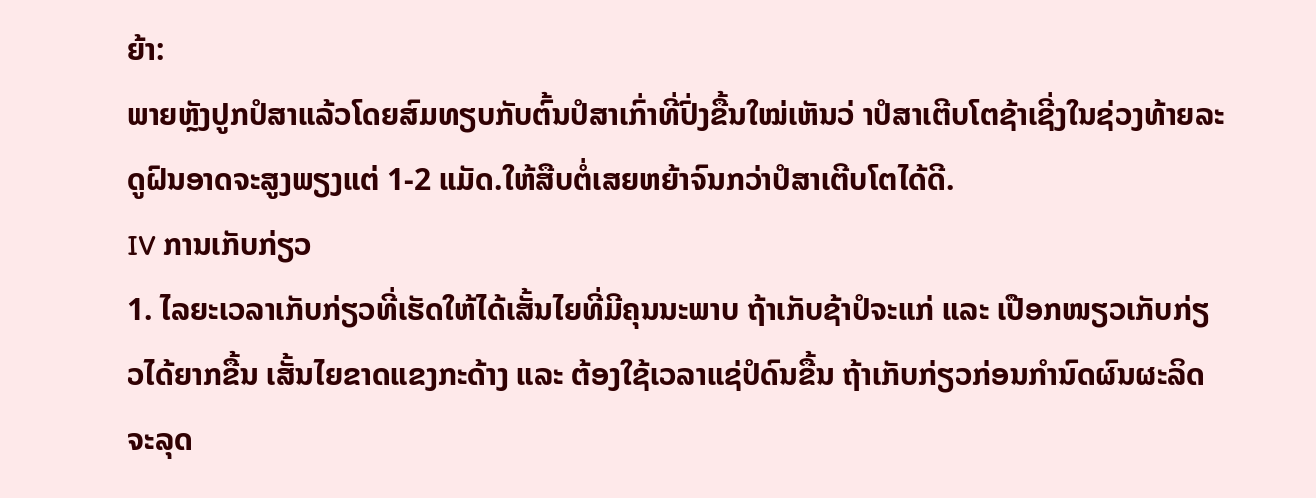ຍ້າ:
ພາຍຫຼັງປູກປໍສາແລ້ວໂດຍສົມທຽບກັບຕົ້ນປໍສາເກົ່າທີ່ປົ່ງຂື້ນໃໝ່ເຫັນວ່ າປໍສາເຕີບໂຕຊ້າເຊີ່ງໃນຊ່ວງທ້າຍລະດູຝົນອາດຈະສູງພຽງແຕ່ 1-2 ແມັດ.ໃຫ້ສືບຕໍ່ເສຍຫຍ້າຈົນກວ່າປໍສາເຕີບໂຕໄດ້ດີ.
IV ການເກັບກ່ຽວ
1. ໄລຍະເວລາເກັບກ່ຽວທີ່ເຮັດໃຫ້ໄດ້ເສັ້ນໄຍທີ່ມີຄຸນນະພາບ ຖ້າເກັບຊ້າປໍຈະແກ່ ແລະ ເປືອກໜຽວເກັບກ່ຽວໄດ້ຍາກຂື້ນ ເສັ້ນໄຍຂາດແຂງກະດ້າງ ແລະ ຕ້ອງໃຊ້ເວລາແຊ່ປໍດົນຂື້ນ ຖ້າເກັບກ່ຽວກ່ອນກຳນົດຜົນຜະລິດຈະລຸດ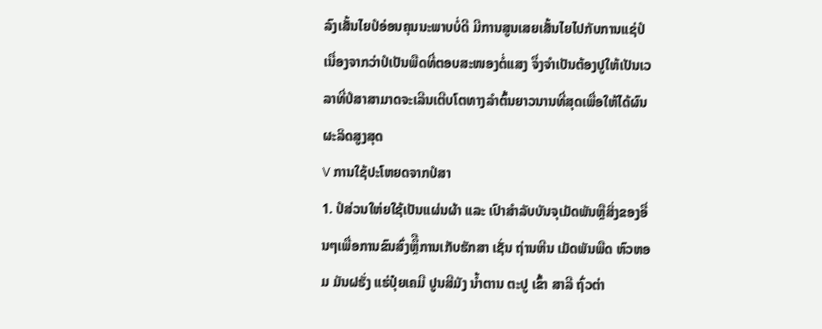ລົງເສັ້ນໄຍປໍອ່ອນຄຸນນະພາບບໍ່ດີ ມີການສູນເສຍເສັ້ນໄຍໄປກັບການແຊ່ປໍເນື່ອງຈາກວ່າປໍເປັນພືດທີ່ຕອບສະໜອງຕໍ່ແສງ ຈຶ່ງຈຳເປັນຕ້ອງປູໃຫ້ເປັນເວລາທີ່ປໍສາສາມາດຈະເລີນເຕີບໂຕທາງລຳຕົ້ນຍາວນານທີ່ສຸດເພື່ອໃຫ້ໄດ້ຜົນຜະລິດສູງສຸດ
V ການໃຊ້ປະໂຫຍດຈາກປໍສາ
1. ປໍສ່ວນໃຫ່ຍໃຊ້ເປັນແຜ່ນຜ້າ ແລະ ເປົາສຳລັບບັນຈຸເມັດພັນຫຼືສິ່ງຂອງອື່ນໆເພື່ອການຂົນສົ່ງຫຼຶືການເກັບຮັກສາ ເຊັ່ນ ຖ່ານຫີນ ເມັດພັນພືດ ຫົວຫອມ ມັນຝຮັ່ງ ແຮ່ປຸ໋ຍເຄມີ ປູນສີມັງ ນໍ້າຕານ ຕະປູ ເຂົ້າ ສາລີ ຖົ່ວຕ່າ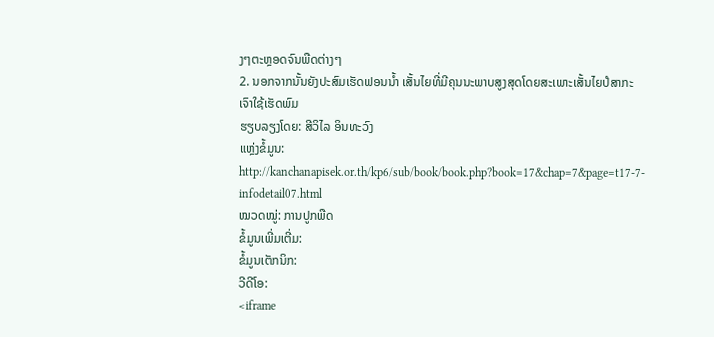ງໆຕະຫຼອດຈົນພືດຕ່າງໆ
2. ນອກຈາກນັ້ນຍັງປະສົມເຮັດຟອນນໍ້າ ເສັ້ນໄຍທີ່ມີຄຸນນະພາບສູງສຸດໂດຍສະເພາະເສັ້ນໄຍປໍສາກະເຈົາໃຊ້ເຮັດພົມ
ຮຽບລຽງໂດຍ: ສີວິໄລ ອິນທະວົງ
ແຫຼ່ງຂໍ້ມູນ: http://kanchanapisek.or.th/kp6/sub/book/book.php?book=17&chap=7&page=t17-7-infodetail07.html
ໝວດໝູ່: ການປູກພືດ
ຂໍ້ມູນເພີ່ມເຕີ່ມ:
ຂໍ້ມູນເຕັກນິກ:
ວີດີໂອ:
<iframe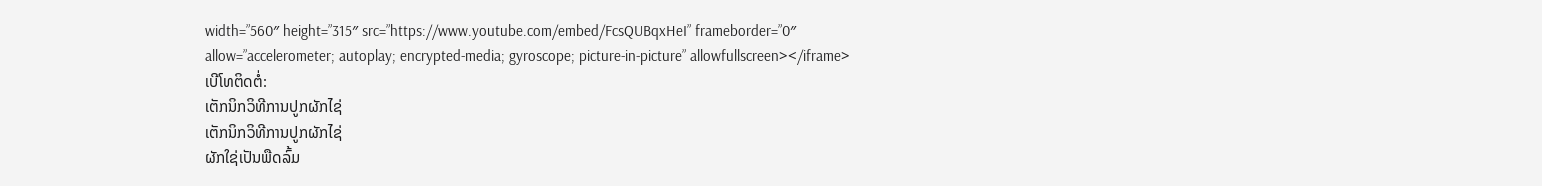width=”560″ height=”315″ src=”https://www.youtube.com/embed/FcsQUBqxHeI” frameborder=”0″ allow=”accelerometer; autoplay; encrypted-media; gyroscope; picture-in-picture” allowfullscreen></iframe>
ເບີໂທຕິດຕໍ່:
ເຕັກນິກວິທີການປູກຜັກໄຊ່
ເຕັກນິກວິທີການປູກຜັກໄຊ່
ຜັກໃຊ່ເປັນພືດລົ້ມ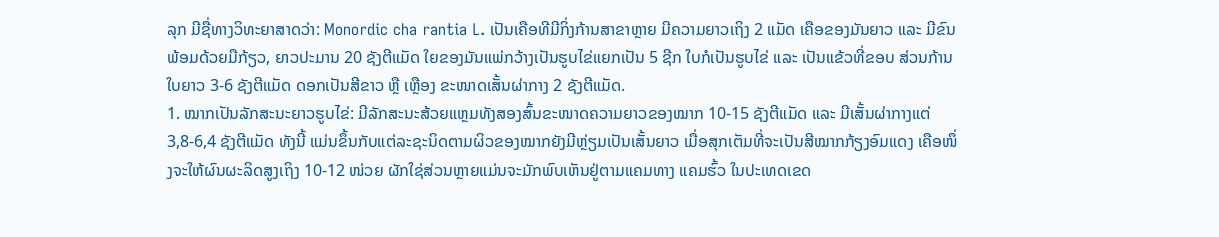ລຸກ ມີຊື່ທາງວິທະຍາສາດວ່າ: Monordic cha rantia L. ເປັນເຄືອທີມີກິ່ງກ້ານສາຂາຫຼາຍ ມີຄວາມຍາວເຖິງ 2 ແມັດ ເຄືອຂອງມັນຍາວ ແລະ ມີຂົນພ້ອມດ້ວຍມືກ້ຽວ, ຍາວປະມານ 20 ຊັງຕີແມັດ ໃຍຂອງມັນແພ່ກວ້າງເປັນຮູບໄຂ່ແຍກເປັນ 5 ຊີກ ໃບກໍເປັນຮູບໄຂ່ ແລະ ເປັນແຂ້ວທີ່ຂອບ ສ່ວນກ້ານໃບຍາວ 3-6 ຊັງຕີແມັດ ດອກເປັນສີຂາວ ຫຼື ເຫຼືອງ ຂະໜາດເສັ້ນຜ່າກາງ 2 ຊັງຕີແມັດ.
1. ໝາກເປັນລັກສະນະຍາວຮູບໄຂ່: ມີລັກສະນະສ້ວຍແຫຼມທັງສອງສົ້ນຂະໜາດຄວາມຍາວຂອງໝາກ 10-15 ຊັງຕີແມັດ ແລະ ມີເສັ້ນຜ່າກາງແຕ່ 3,8-6,4 ຊັງຕີແມັດ ທັງນີ້ ແມ່ນຂຶ້ນກັບແຕ່ລະຊະນິດຕາມຜິວຂອງໝາກຍັງມີຫຼ່ຽມເປັນເສັ້ນຍາວ ເມື່ອສຸກເຕັມທີ່ຈະເປັນສີໝາກກ້ຽງອົມແດງ ເຄືອໜຶ່ງຈະໃຫ້ຜົນຜະລິດສູງເຖິງ 10-12 ໜ່ວຍ ຜັກໃຊ່ສ່ວນຫຼາຍແມ່ນຈະມັກພົບເຫັນຢູ່ຕາມແຄມທາງ ແຄມຮົ້ວ ໃນປະເທດເຂດ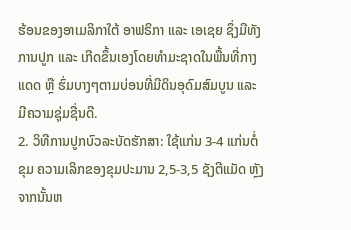ຮ້ອນຂອງອາເມລິກາໃຕ້ ອາຟຣິກາ ແລະ ເອເຊຍ ຊຶ່ງມີທັງການປູກ ແລະ ເກີດຂຶ້ນເອງໂດຍທຳມະຊາດໃນພື້ນທີ່ກາງແດດ ຫຼື ຮົ່ມບາງໆຕາມບ່ອນທີ່ມີດິນອຸດົມສົມບູນ ແລະ ມີຄວາມຊຸ່ມຊື່ນດີ.
2. ວິທີການປູກບົວລະບັດຮັກສາ: ໃຊ້ແກ່ນ 3-4 ແກ່ນຕໍ່ຂຸມ ຄວາມເລິກຂອງຂຸມປະມານ 2,5-3,5 ຊັງຕີແມັດ ຫຼັງຈາກນັ້ນຫ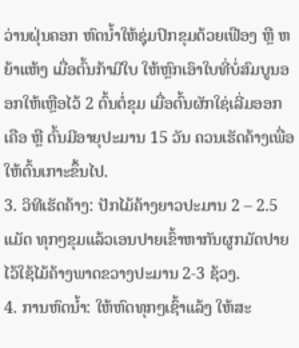ວ່ານຝຸ່ນຄອກ ຫົດນ້ຳໃຫ້ຊຸ່ມປົກຂຸມດ້ວຍເຟືອງ ຫຼື ຫຍ້າແຫ້ງ ເມື່ອຕົ້ນກ້າມີໃບ ໃຫ້ຫຼົກເອົາໃບທີ່ບໍ່ສົມບູນອອກໃຫ້ເຫຼືອໄວ້ 2 ຕົ້ນຕໍ່ຂຸມ ເມື່ອຕົ້ນຜັກໃຊ່ເລີ່ມອອກເຄືອ ຫຼື ຕົ້ນມີອາຍຸປະມານ 15 ວັນ ຄວນເຮັດຄ້າງເພື່ອໃຫ້ຕົ້ນເກາະຂຶ້ນໄປ.
3. ວິທີເຮັດຄ້າງ: ປັກໄມ້ຄ້າງຍາວປະມານ 2 – 2.5 ແມັດ ທຸກໆຂຸມແລ້ວເອນປາຍເຂົ້າຫາກັນຜູກມັດປາຍໄວ້ໃຊ້ໄມ້ຄ້າງພາດຂວາງປະມານ 2-3 ຊ້ວງ.
4. ການຫົດນ້ຳ: ໃຫ້ຫົດທຸກໆເຊົ້າແລ້ງ ໃຫ້ສະ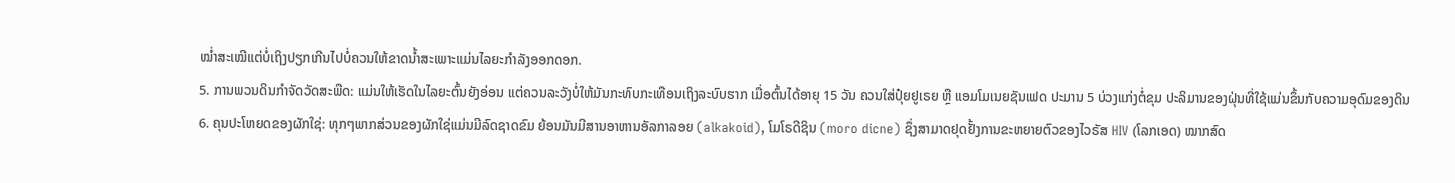ໝ່ຳສະເໝີແຕ່ບໍ່ເຖິງປຽກເກີນໄປບໍ່ຄວນໃຫ້ຂາດນ້ຳສະເພາະແມ່ນໄລຍະກຳລັງອອກດອກ.
5. ການພວນດິນກຳຈັດວັດສະພືດ: ແມ່ນໃຫ້ເຮັດໃນໄລຍະຕົ້ນຍັງອ່ອນ ແຕ່ຄວນລະວັງບໍ່ໃຫ້ມັນກະທົບກະເທືອນເຖິງລະບົບຮາກ ເມື່ອຕົ້ນໄດ້ອາຍຸ 15 ວັນ ຄວນໃສ່ປຸ໋ຍຢູເຣຍ ຫຼື ແອມໂມເນຍຊັນເຟດ ປະມານ 5 ບ່ວງແກ່ງຕໍ່ຂຸມ ປະລິມານຂອງຝຸ່ນທີ່ໃຊ້ແມ່ນຂຶ້ນກັບຄວາມອຸດົມຂອງດິນ
6. ຄຸນປະໂຫຍດຂອງຜັກໃຊ່: ທຸກໆພາກສ່ວນຂອງຜັກໃຊ່ແມ່ນມີລົດຊາດຂົມ ຍ້ອນມັນມີສານອາຫານອັລກາລອຍ (alkakoid), ໂມໂຣດີຊິນ (moro dicne) ຊຶ່ງສາມາດຢຸດຢັ້ງການຂະຫຍາຍຕົວຂອງໄວຣັສ HIV (ໂລກເອດ) ໝາກສົດ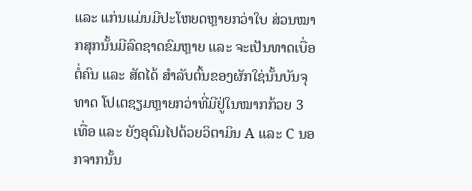ແລະ ແກ່ນແມ່ນມີປະໂຫຍດຫຼາຍກວ່າໃບ ສ່ວນໝາກສຸກນັ້ນມີລົດຊາດຂົມຫຼາຍ ແລະ ຈະເປັນທາດເບື່ອຕໍ່ຄົນ ແລະ ສັດໄດ້ ສຳລັບຕົ້ນຂອງຜັກໃຊ່ນັ້ນບັນຈຸທາດ ໂປເຕຊຽມຫຼາຍກວ່າທີ່ມີຢູ່ໃນໝາກກ້ວຍ 3 ເທື່ອ ແລະ ຍັງອຸດົມໄປດ້ວຍວິຕາມິນ A ແລະ C ນອກຈາກນັ້ນ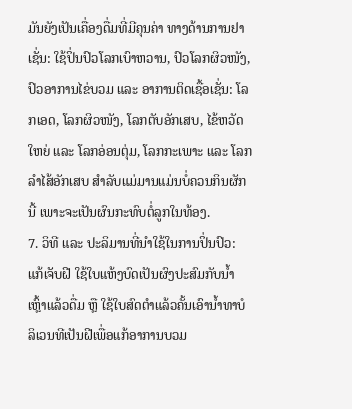ມັນຍັງເປັນເຄື່ອງດື່ມທີ່ມີຄຸນຄ່າ ທາງດ້ານການຢາເຊັ່ນ: ໃຊ້ປິ່ນປົວໂລກເບົາຫວານ, ປົວໂລກຜິວໜັງ, ປົວອາການໄຂ່ບວມ ແລະ ອາການຕິດເຊື້ອເຊັ່ນ: ໂລກເອດ, ໂລກຜິວໜັງ, ໂລກຕັບອັກເສບ, ໄຂ້ຫວັດໃຫຍ່ ແລະ ໂລກອ່ອນຕຸ່ມ, ໂລກກະເພາະ ແລະ ໂລກລຳໄສ້ອັກເສບ ສຳລັບແມ່ມານແມ່ນບໍ່ຄວນກິນຜັກນີ້ ເພາະຈະເປັນຜົນກະທົບຕໍ່ລູກໃນທ້ອງ.
7. ວິທີ ແລະ ປະລິມານທີ່ນຳໃຊ້ໃນການປິ່ນປົວ: ແກ້ເຈັບຝີ ໃຊ້ໃບແຫ້ງບົດເປັນຜົງປະສົມກັບນ້ຳເຫຼົ້າແລ້ວດື່ມ ຫຼື ໃຊ້ໃບສົດຕຳແລ້ວຄັ້ນເອົານ້ຳທາບໍລິເວນທີເປັນຝີເພື່ອແກ້ອາການບວມ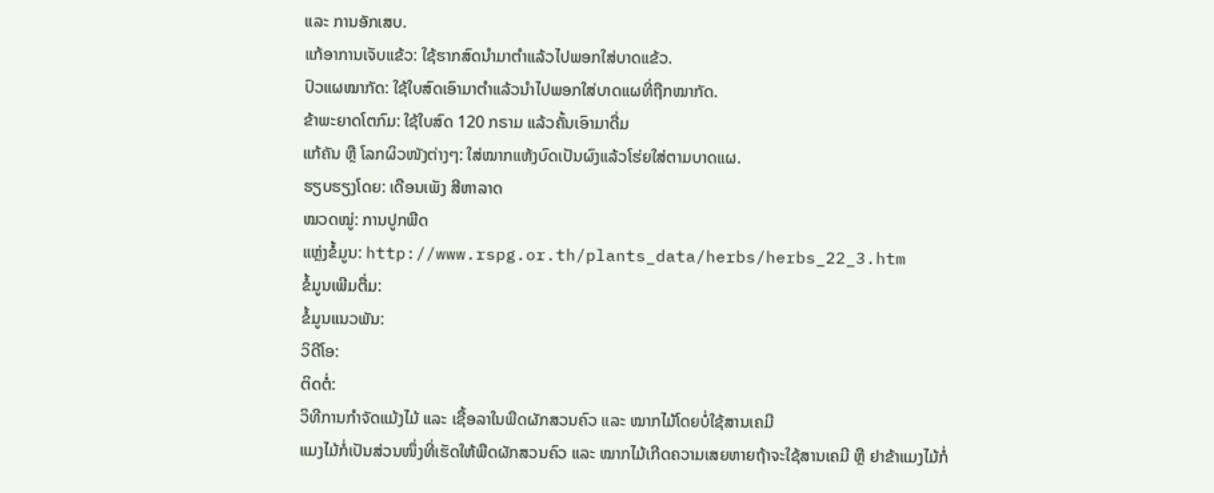ແລະ ການອັກເສບ.
ແກ້ອາການເຈັບແຂ້ວ: ໃຊ້ຮາກສົດນຳມາຕຳແລ້ວໄປພອກໃສ່ບາດແຂ້ວ.
ປົວແຜໝາກັດ: ໃຊ້ໃບສົດເອົາມາຕຳແລ້ວນຳໄປພອກໃສ່ບາດແຜທີ່ຖືກໝາກັດ.
ຂ້າພະຍາດໂຕກົມ: ໃຊ້ໃບສົດ 120 ກຣາມ ແລ້ວຄັ້ນເອົາມາດື່ມ
ແກ້ຄັນ ຫຼື ໂລກຜິວໜັງຕ່າງໆ: ໃສ່ໝາກແຫ້ງບົດເປັນຜົງແລ້ວໂຮ່ຍໃສ່ຕາມບາດແຜ.
ຮຽບຮຽງໂດຍ: ເດືອນເພັງ ສີຫາລາດ
ໝວດໝູ່: ການປູກພືດ
ແຫຼ່ງຂໍ້ມູນ: http://www.rspg.or.th/plants_data/herbs/herbs_22_3.htm
ຂໍ້ມູນເພີມຕື່ມ:
ຂໍ້ມູນແນວພັນ:
ວິດີໂອ:
ຕິດຕໍ່:
ວິທີການກຳຈັດແມ້ງໄມ້ ແລະ ເຊື້ອລາໃນພືດຜັກສວນຄົວ ແລະ ໝາກໄມ້ໂດຍບໍ່ໃຊ້ສານເຄມີ
ແມງໄມ້ກໍ່ເປັນສ່ວນໜຶ່ງທີ່ເຮັດໃຫ້ພືດຜັກສວນຄົວ ແລະ ໝາກໄມ້ເກີດຄວາມເສຍຫາຍຖ້າຈະໃຊ້ສານເຄມີ ຫຼື ຢາຂ້າແມງໄມ້ກໍ່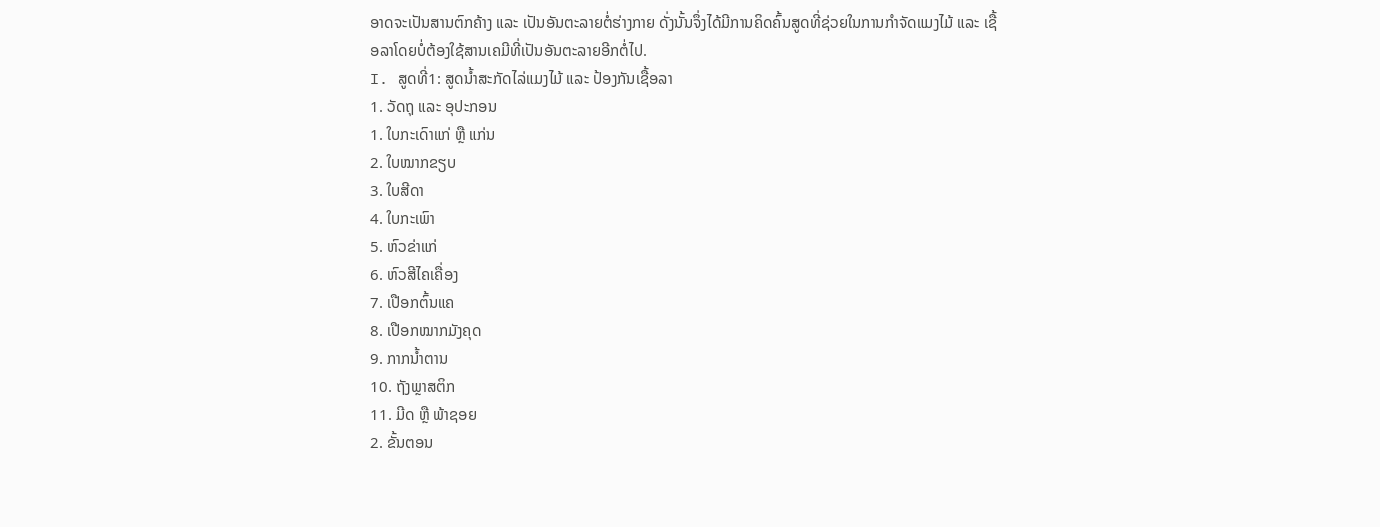ອາດຈະເປັນສານຕົກຄ້າງ ແລະ ເປັນອັນຕະລາຍຕໍ່ຮ່າງກາຍ ດັ່ງນັ້ນຈຶ່ງໄດ້ມີການຄິດຄົ້ນສູດທີ່ຊ່ວຍໃນການກຳຈັດແມງໄມ້ ແລະ ເຊື້ອລາໂດຍບໍ່ຕ້ອງໃຊ້ສານເຄມີທີ່ເປັນອັນຕະລາຍອີກຕໍ່ໄປ.
I. ສູດທີ່1: ສູດນ້ຳສະກັດໄລ່ແມງໄມ້ ແລະ ປ້ອງກັນເຊື້ອລາ
1. ວັດຖຸ ແລະ ອຸປະກອນ
1. ໃບກະເດົາແກ່ ຫຼື ແກ່ນ
2. ໃບໝາກຂຽບ
3. ໃບສີດາ
4. ໃບກະເພົາ
5. ຫົວຂ່າແກ່
6. ຫົວສີໄຄເຄື່ອງ
7. ເປືອກຕົ້ນແຄ
8. ເປືອກໝາກມັງຄຸດ
9. ກາກນໍ້າຕານ
10. ຖັງພຼາສຕິກ
11. ມີດ ຫຼື ພ້າຊອຍ
2. ຂັ້ນຕອນ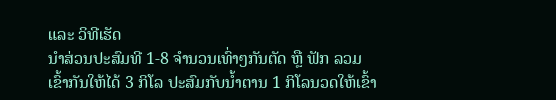ແລະ ວິທີເຮັດ
ນຳສ່ວນປະສົມທີ 1-8 ຈໍານວນເທົ່າໆກັນຕັດ ຫຼື ຟັກ ລວມເຂົ້າກັນໃຫ້ໄດ້ 3 ກິໂລ ປະສົມກັບນໍ້າຕານ 1 ກິໂລນວດໃຫ້ເຂົ້າ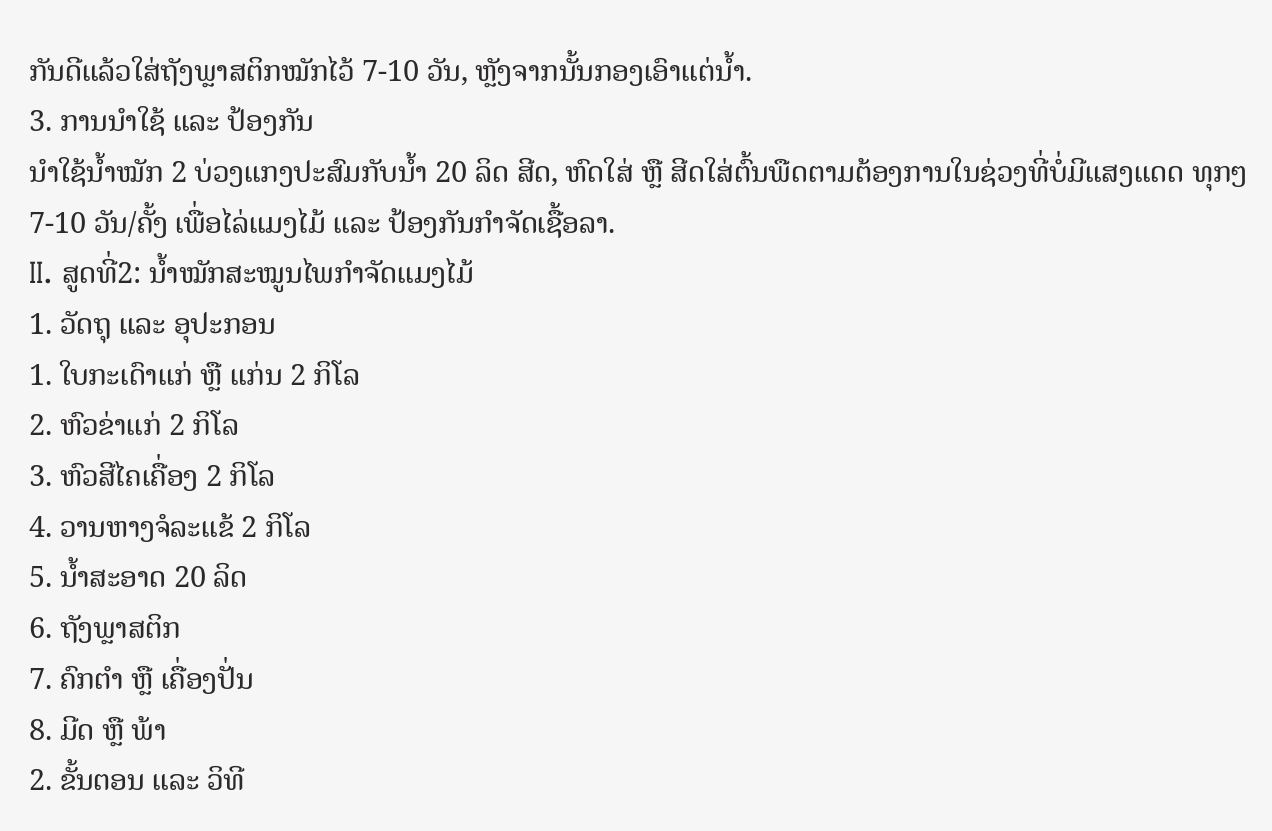ກັນດີແລ້ວໃສ່ຖັງພຼາສຕິກໝັກໄວ້ 7-10 ວັນ, ຫຼັງຈາກນັ້ນກອງເອົາແຕ່ນໍ້າ.
3. ການນຳໃຊ້ ແລະ ປ້ອງກັນ
ນຳໃຊ້ນໍ້າໝັກ 2 ບ່ວງແກງປະສົມກັບນໍ້າ 20 ລິດ ສີດ, ຫົດໃສ່ ຫຼື ສີດໃສ່ຕົ້ນພືດຕາມຕ້ອງການໃນຊ່ວງທີ່ບໍ່ມີແສງແດດ ທຸກໆ 7-10 ວັນ/ຄັ້ງ ເພື່ອໄລ່ແມງໄມ້ ແລະ ປ້ອງກັນກໍາຈັດເຊື້ອລາ.
II. ສູດທີ່2: ນໍ້າໝັກສະໝູນໄພກຳຈັດແມງໄມ້
1. ວັດຖຸ ແລະ ອຸປະກອນ
1. ໃບກະເດົາແກ່ ຫຼື ແກ່ນ 2 ກິໂລ
2. ຫົວຂ່າແກ່ 2 ກິໂລ
3. ຫົວສີໄຄເຄື່ອງ 2 ກິໂລ
4. ວານຫາງຈໍລະແຂ້ 2 ກິໂລ
5. ນໍ້າສະອາດ 20 ລິດ
6. ຖັງພຼາສຕິກ
7. ຄົກຕຳ ຫຼື ເຄື່ອງປັ່ນ
8. ມີດ ຫຼື ພ້າ
2. ຂັ້ນຕອນ ແລະ ວິທີ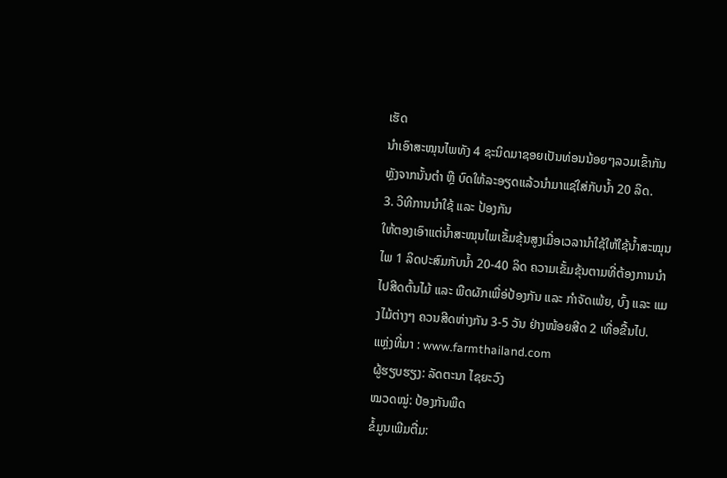ເຮັດ
ນຳເອົາສະໝຸນໄພທັງ 4 ຊະນິດມາຊອຍເປັນທ່ອນນ້ອຍໆລວມເຂົ້າກັນຫຼັງຈາກນັ້ນຕຳ ຫຼື ບົດໃຫ້ລະອຽດແລ້ວນຳມາແຊ່ໃສ່ກັບນໍ້າ 20 ລິດ.
3. ວິທີການນໍາໃຊ້ ແລະ ປ້ອງກັນ
ໃຫ້ຕອງເອົາແຕ່ນໍ້າສະໝຸນໄພເຂັ້ມຂຸ້ນສູງເມື່ອເວລານຳໃຊ້ໃຫ້ໃຊ້ນ້ຳສະໝຸນໄພ 1 ລິດປະສົມກັບນ້ຳ 20-40 ລິດ ຄວາມເຂັ້ມຂຸ້ນຕາມທີ່ຕ້ອງການນຳໄປສີດຕົ້ນໄມ້ ແລະ ພືດຜັກເພື່ອ່ປ້ອງກັນ ແລະ ກຳຈັດເພ້ຍ, ບົ້ງ ແລະ ແມງໄມ້ຕ່າງໆ ຄວນສີດຫ່າງກັນ 3-5 ວັນ ຢ່າງໜ້ອຍສີດ 2 ເທື່ອຂື້ນໄປ.
ແຫຼ່ງທີ່ມາ : www.farmthailand.com
ຜູ້ຮຽບຮຽງ: ລັດຕະນາ ໄຊຍະວົງ
ໝວດໝູ່: ປ້ອງກັນພືດ
ຂໍ້ມູນເພີມຕື່ມ: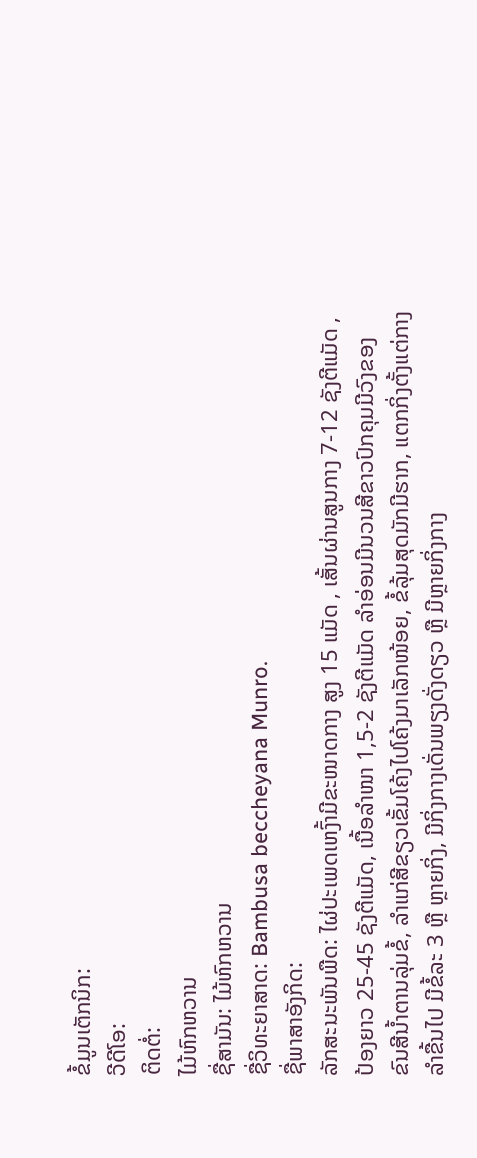ຂໍ້ມູນເຕັກນິກ:
ວີດີໂອ:
ຕິດຕໍ່:
ໄມ້ຫົກຫວານ
ຊື່ສາມັນ: ໄມ້ຫົກຫວານ
ຊື່ວິທະຍາສາດ: Bambusa beccheyana Munro.
ຊື່ພາສາອັງກິດ:
ລັກສະນະພັນພືດ: ໄຜ່ປະເພດເຫງົ້າມີຂະໜາດກາງ ສູງ 15 ແມັດ , ເສັ້ນຜ່ານສູນກາງ 7-12 ຊັງຕີແມັດ , ປ້ອງຍາວ 25-45 ຊັງຕີແມັດ, ເນື້ອລໍາໜາ 1,5-2 ຊັງຕີແມັດ ລໍາອ່ອນມີນວນສີຂາວປົກຄຸມມີວົງຂອງຂົນສີນໍ້າຕານລຸ່ມຂໍ້, ລໍາແກ່ສີຂຽວເຂັ້ມໂຄ້ງໄປໂຄ້ງມາເລັກໜ້ອຍ, ຂໍ້ລຸ້ມສຸດມັກມີຮາກ, ແຕກກິ່ງຕັ້ງແຕ່ກາງລໍາຂື້ນໄປ ມີຂໍ້ລະ 3 ຫຼື ຫຼາຍກິ່ງ, ມີກິ່ງກາງເດັ່ນພຽງດັ່ງດຽວ ຫຼື ມີຫຼາຍກິ່ງກາງ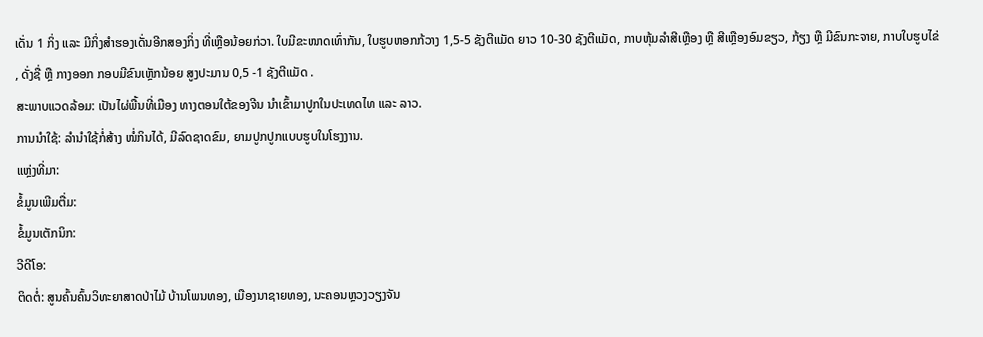ເດັ່ນ 1 ກິ່ງ ແລະ ມີກິ່ງສໍາຮອງເດັ່ນອີກສອງກິ່ງ ທີ່ເຫຼືອນ້ອຍກ່ວາ. ໃບມີຂະໜາດເທົ່າກັນ, ໃບຮູບຫອກກ້ວາງ 1,5-5 ຊັງຕີແມັດ ຍາວ 10-30 ຊັງຕີແມັດ, ກາບຫຸ້ມລໍາສີເຫຼືອງ ຫຼື ສີເຫຼືອງອົມຂຽວ, ກ້ຽງ ຫຼື ມີຂົນກະຈາຍ, ກາບໃບຮູບໄຂ່ , ດັ່ງຊື່ ຫຼື ກາງອອກ ກອບມີຂົນເຫຼັກນ້ອຍ ສູງປະມານ 0,5 -1 ຊັງຕີແມັດ .
ສະພາບແວດລ້ອມ: ເປັນໄຜ່ພື້ນທີ່ເມືອງ ທາງຕອນໃຕ້ຂອງຈີນ ນໍາເຂົ້າມາປູກໃນປະເທດໄທ ແລະ ລາວ.
ການນຳໃຊ້: ລໍານໍາໃຊ້ກໍ່ສ້າງ ໜໍ່ກິນໄດ້, ມີລົດຊາດຂົມ, ຍາມປູກປູກແບບຮູບໃນໂຮງງານ.
ແຫຼ່ງທີ່ມາ:
ຂໍ້ມູນເພີມຕື່ມ:
ຂໍ້ມູນເຕັກນິກ:
ວີດີໂອ:
ຕິດຕໍ່: ສູນຄົ້ນຄົ້ນວິທະຍາສາດປ່າໄມ້ ບ້ານໂພນທອງ, ເມືອງນາຊາຍທອງ, ນະຄອນຫຼວງວຽງຈັນ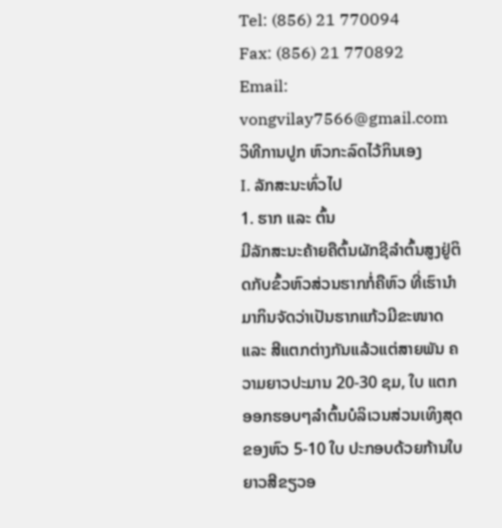Tel: (856) 21 770094
Fax: (856) 21 770892
Email: vongvilay7566@gmail.com
ວິທີການປູກ ຫົວກະລົດໄວ້ກິນເອງ
I. ລັກສະນະທົ່ວໄປ
1. ຮາກ ແລະ ຕົ້ນ
ມີລັກສະນະຄ້າຍຄືຕົ້ນຜັກຊີລຳຕົ້ນສູງຢູ່ຕິດກັບຂົ້ວຫົວສ່ວນຮາກກໍ່ຄືຫົວ ທີ່ເຮົານຳມາກິນຈັດວ່າເປັນຮາກແກ້ວມີຂະໜາດ ແລະ ສີແຕກຕ່າງກັນແລ້ວແຕ່ສາຍພັນ ຄວາມຍາວປະມານ 20-30 ຊມ, ໃບ ແຕກອອກຮອບໆລຳຕົ້ນບໍລິເວນສ່ວນເທິງສຸດຂອງຫົວ 5-10 ໃບ ປະກອບດ້ວຍກ້ານໃບຍາວສີຂຽວອ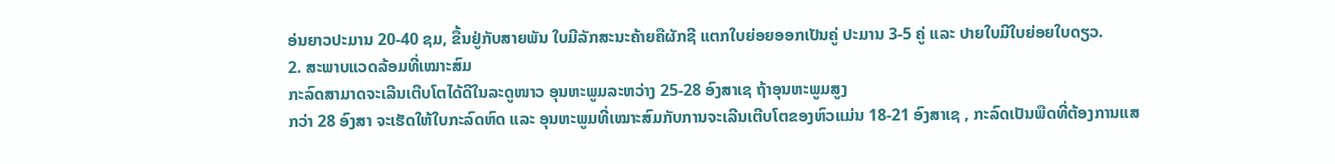ອ່ນຍາວປະມານ 20-40 ຊມ, ຂື້ນຢູ່ກັບສາຍພັນ ໃບມີລັກສະນະຄ້າຍຄືຜັກຊີ ແຕກໃບຍ່ອຍອອກເປັນຄູ່ ປະມານ 3-5 ຄູ່ ແລະ ປາຍໃບມີໃບຍ່ອຍໃບດຽວ.
2. ສະພາບແວດລ້ອມທີ່ເໝາະສົມ
ກະລົດສາມາດຈະເລີນເຕີບໂຕໄດ້ດີໃນລະດູໜາວ ອຸນຫະພູມລະຫວ່າງ 25-28 ອົງສາເຊ ຖ້າອຸນຫະພູມສູງ
ກວ່າ 28 ອົງສາ ຈະເຮັດໃຫ້ໃບກະລົດຫົດ ແລະ ອຸນຫະພູມທີ່ເໝາະສົມກັບການຈະເລີນເຕີບໂຕຂອງຫົວແມ່ນ 18-21 ອົງສາເຊ , ກະລົດເປັນພືດທີ່ຕ້ອງການແສ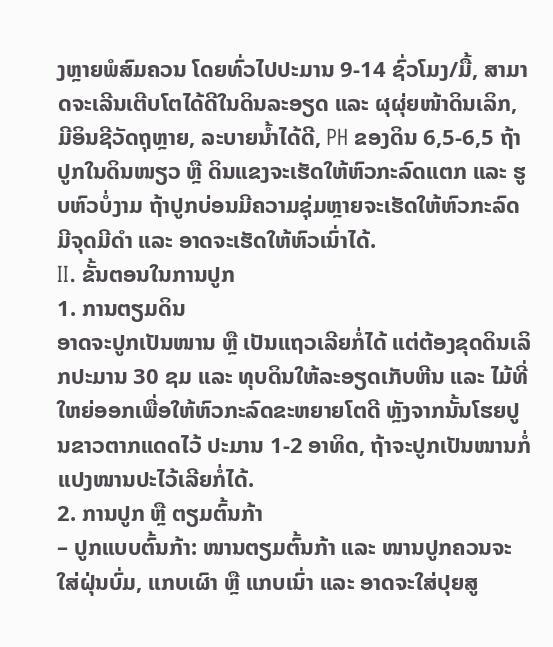ງຫຼາຍພໍສົມຄວນ ໂດຍທົ່ວໄປປະມານ 9-14 ຊົ່ວໂມງ/ມື້, ສາມາດຈະເລີນເຕີບໂຕໄດ້ດີໃນດິນລະອຽດ ແລະ ຜຸຜຸ່ຍໜ້າດິນເລິກ, ມີອິນຊີວັດຖຸຫຼາຍ, ລະບາຍນໍ້າໄດ້ດີ, PH ຂອງດິນ 6,5-6,5 ຖ້າປູກໃນດິນໜຽວ ຫຼື ດິນແຂງຈະເຮັດໃຫ້ຫົວກະລົດແຕກ ແລະ ຮູບຫົວບໍ່ງາມ ຖ້າປູກບ່ອນມີຄວາມຊຸ່ມຫຼາຍຈະເຮັດໃຫ້ຫົວກະລົດມີຈຸດມີດຳ ແລະ ອາດຈະເຮັດໃຫ້ຫົວເນົ່າໄດ້.
II. ຂັ້ນຕອນໃນການປູກ
1. ການຕຽມດິນ
ອາດຈະປູກເປັນໜານ ຫຼື ເປັນແຖວເລີຍກໍ່ໄດ້ ແຕ່ຕ້ອງຂຸດດິນເລິກປະມານ 30 ຊມ ແລະ ທຸບດິນໃຫ້ລະອຽດເກັບຫີນ ແລະ ໄມ້ທີ່ໃຫຍ່ອອກເພື່ອໃຫ້ຫົວກະລົດຂະຫຍາຍໂຕດີ ຫຼັງຈາກນັ້ນໂຮຍປູນຂາວຕາກແດດໄວ້ ປະມານ 1-2 ອາທິດ, ຖ້າຈະປູກເປັນໜານກໍ່ແປງໜານປະໄວ້ເລີຍກໍ່ໄດ້.
2. ການປູກ ຫຼື ຕຽມຕົ້ນກ້າ
– ປູກແບບຕົ້ນກ້າ: ໜານຕຽມຕົ້ນກ້າ ແລະ ໜານປູກຄວນຈະໃສ່ຝຸ່ນບົ່ມ, ແກບເຜົາ ຫຼື ແກບເນົ່າ ແລະ ອາດຈະໃສ່ປຸຍສູ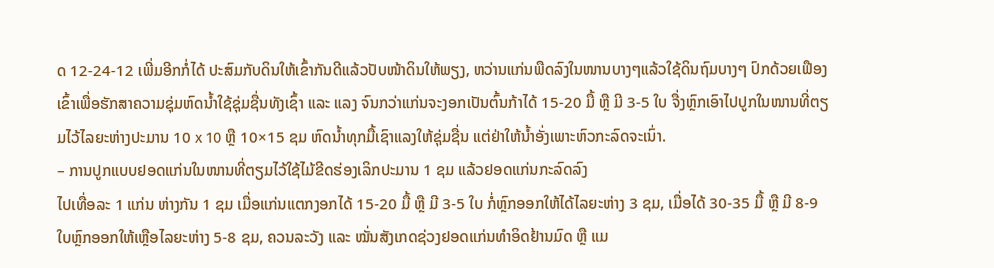ດ 12-24-12 ເພີ່ມອີກກໍ່ໄດ້ ປະສົມກັບດິນໃຫ້ເຂົ້າກັນດີແລ້ວປັບໜ້າດິນໃຫ້ພຽງ, ຫວ່ານແກ່ນພືດລົງໃນໜານບາງໆແລ້ວໃຊ້ດິນຖົມບາງໆ ປົກດ້ວຍເຟືອງເຂົ້າເພື່ອຮັກສາຄວາມຊຸ່ມຫົດນ້ຳໃຊ້ຊຸ່ມຊື່ນທັງເຊົ້າ ແລະ ແລງ ຈົນກວ່າແກ່ນຈະງອກເປັນຕົ້ນກ້າໄດ້ 15-20 ມື້ ຫຼື ມີ 3-5 ໃບ ຈື່ງຫຼົກເອົາໄປປູກໃນໜານທີ່ຕຽມໄວ້ໄລຍະຫ່າງປະມານ 10 x 10 ຫຼື 10×15 ຊມ ຫົດນໍ້າທຸກມື້ເຊົາແລງໃຫ້ຊຸ່ມຊື່ນ ແຕ່ຢ່າໃຫ້ນໍ້າອັ່ງເພາະຫົວກະລົດຈະເນົ່າ.
– ການປູກແບບຢອດແກ່ນໃນໜານທີ່ຕຽມໄວ້ໃຊ້ໄມ້ຂີດຮ່ອງເລິກປະມານ 1 ຊມ ແລ້ວຢອດແກ່ນກະລົດລົງ
ໄປເທື່ອລະ 1 ແກ່ນ ຫ່າງກັນ 1 ຊມ ເມື່ອແກ່ນແຕກງອກໄດ້ 15-20 ມື້ ຫຼື ມີ 3-5 ໃບ ກໍ່ຫຼົກອອກໃຫ້ໄດ້ໄລຍະຫ່າງ 3 ຊມ, ເມື່ອໄດ້ 30-35 ມື້ ຫຼື ມີ 8-9 ໃບຫຼົກອອກໃຫ້ເຫຼືອໄລຍະຫ່າງ 5-8 ຊມ, ຄວນລະວັງ ແລະ ໝັ່ນສັງເກດຊ່ວງຢອດແກ່ນທຳອິດຢ້ານມົດ ຫຼື ແມ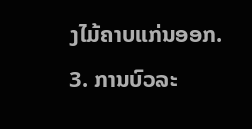ງໄມ້ຄາບແກ່ນອອກ.
3. ການບົວລະ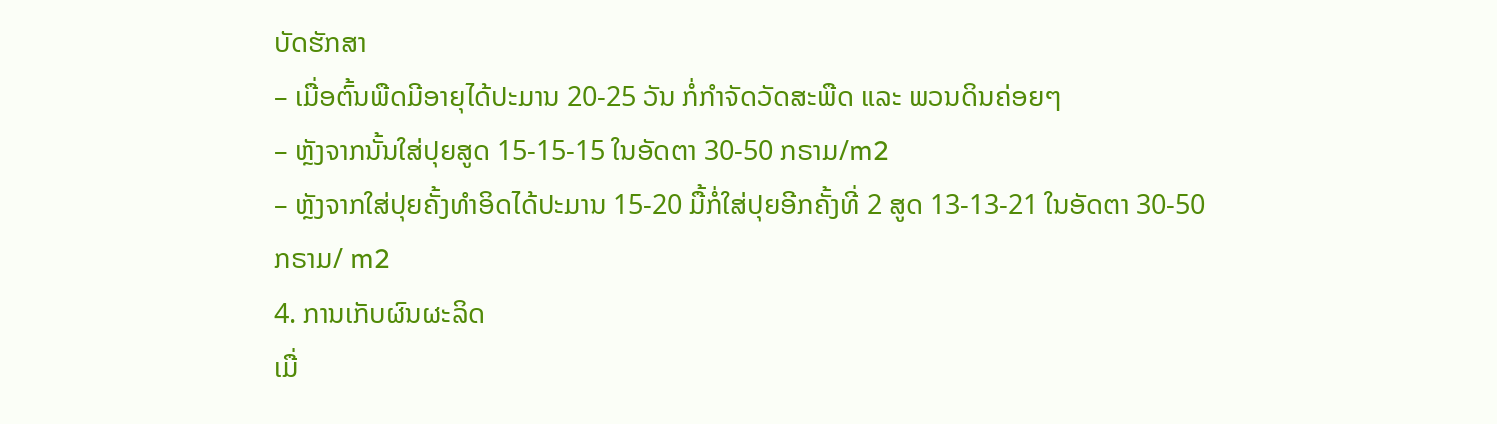ບັດຮັກສາ
– ເມື່ອຕົ້ນພືດມີອາຍຸໄດ້ປະມານ 20-25 ວັນ ກໍ່ກໍາຈັດວັດສະພືດ ແລະ ພວນດິນຄ່ອຍໆ
– ຫຼັງຈາກນັ້ນໃສ່ປຸຍສູດ 15-15-15 ໃນອັດຕາ 30-50 ກຣາມ/m2
– ຫຼັງຈາກໃສ່ປຸຍຄັ້ງທຳອິດໄດ້ປະມານ 15-20 ມື້ກໍ່ໃສ່ປຸຍອີກຄັ້ງທີ່ 2 ສູດ 13-13-21 ໃນອັດຕາ 30-50 ກຣາມ/ m2
4. ການເກັບຜົນຜະລິດ
ເມື່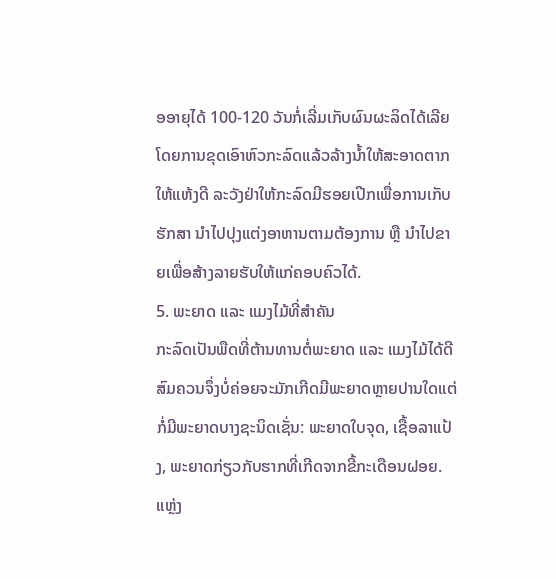ອອາຍຸໄດ້ 100-120 ວັນກໍ່ເລີ່ມເກັບຜົນຜະລິດໄດ້ເລີຍໂດຍການຂຸດເອົາຫົວກະລົດແລ້ວລ້າງນໍ້າໃຫ້ສະອາດຕາກໃຫ້ແຫ້ງດີ ລະວັງຢ່າໃຫ້ກະລົດມີຮອຍເປີກເພື່ອການເກັບຮັກສາ ນຳໄປປຸງແຕ່ງອາຫານຕາມຕ້ອງການ ຫຼື ນຳໄປຂາຍເພື່ອສ້າງລາຍຮັບໃຫ້ແກ່ຄອບຄົວໄດ້.
5. ພະຍາດ ແລະ ແມງໄມ້ທີ່ສຳຄັນ
ກະລົດເປັນພືດທີ່ຕ້ານທານຕໍ່ພະຍາດ ແລະ ແມງໄມ້ໄດ້ດີສົມຄວນຈຶ່ງບໍ່ຄ່ອຍຈະມັກເກີດມີພະຍາດຫຼາຍປານໃດແຕ່ກໍ່ມີພະຍາດບາງຊະນິດເຊັ່ນ: ພະຍາດໃບຈຸດ, ເຊື້ອລາແປ້ງ, ພະຍາດກ່ຽວກັບຮາກທີ່ເກີດຈາກຂີ້ກະເດືອນຝອຍ.
ແຫຼ່ງ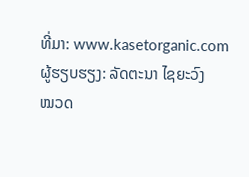ທີ່ມາ: www.kasetorganic.com
ຜູ້ຮຽບຮຽງ: ລັດຕະນາ ໄຊຍະວົງ
ໝວດ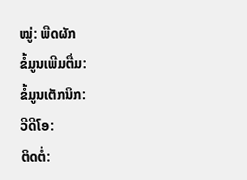ໝູ່: ພືດຜັກ
ຂໍ້ມູນເພີມຕື່ມ:
ຂໍ້ມູນເຕັກນິກ:
ວີດີໂອ:
ຕິດຕໍ່: